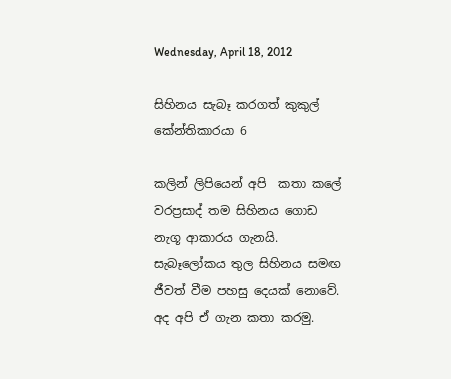Wednesday, April 18, 2012

සිහිනය සැබෑ කරගත් කුකුල් කේන්තිකාරයා 6

කලින් ලිපියෙන් අපි  කතා කලේ වරප්‍රසාද් තම සිහිනය ගොඩ නැගූ ආකාරය ගැනයි. සැබෑලෝකය තුල සිහිනය සමඟ ජීවත් වීම පහසු දෙයක් නොවේ. අද අපි ඒ ගැන කතා කරමු.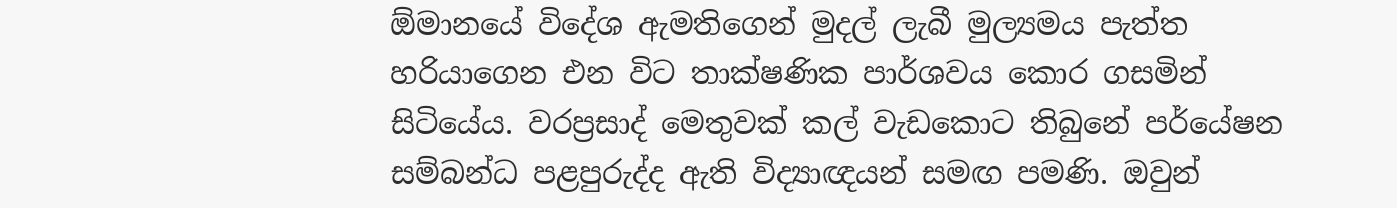ඕමානයේ විදේශ ඇමතිගෙන් මුදල් ලැබී මුල්‍යමය පැත්ත හරියාගෙන එන විට තාක්ෂණික පාර්ශවය කොර ගසමින් සිටියේය. වරප්‍රසාද් මෙතුවක් කල් වැඩකොට තිබුනේ පර්යේෂන සම්බන්ධ පළපුරුද්ද ඇති විද්‍යාඥයන් සමඟ පමණි. ඔවුන්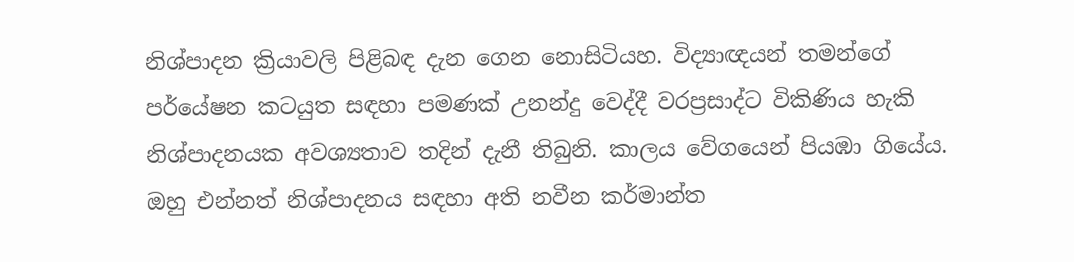නිශ්පාදන ක්‍රියාවලි පිළිබඳ දැන ගෙන නොසිටියහ. විද්‍යාඥයන් තමන්ගේ පර්යේෂන කටයුත සඳහා පමණක් උනන්දු වෙද්දී වරප්‍රසාද්ට විකිණිය හැකි නිශ්පාදනයක අවශ්‍යතාව තදින් දැනී තිබුනි. කාලය වේගයෙන් පියඹා ගියේය. ඔහු එන්නත් නිශ්පාදනය සඳහා අති නවීන කර්මාන්ත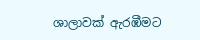ශාලාවක් ඇරඹීමට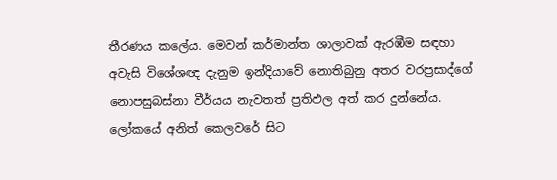තීරණය කලේය. මෙවන් කර්මාන්ත ශාලාවක් ඇරඹීම සඳහා අවැසි විශේශඥ දැනුම ඉන්දියාවේ නොතිබුනු අතර වරප්‍රසාද්ගේ නොපසුබස්නා වීර්යය නැවතත් ප්‍රතිඵල අත් කර දුන්නේය. ලෝකයේ අනිත් කෙලවරේ සිට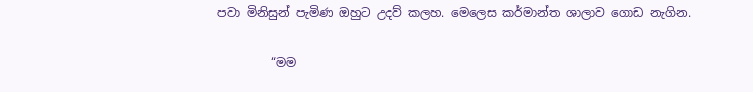පවා මිනිසුන් පැමිණ ඔහුට උදව් කලහ. මෙලෙස කර්මාන්ත ශාලාව ගොඩ නැගින.

         “මම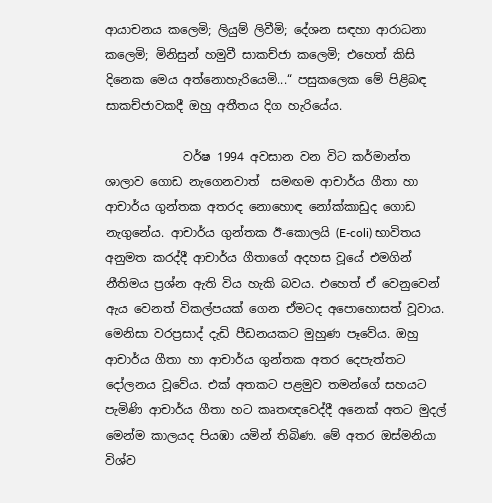ආයාචනය කලෙමි; ලියුම් ලිවීමි; දේශන සඳහා ආරාධනා කලෙමි; මිනිසුන් හමුවී සාකච්ජා කලෙමි; එහෙත් කිසි දිනෙක මෙය අත්නොහැරියෙමි...“ පසුකලෙක මේ පිළිබඳ සාකච්ජාවකදී ඔහු අතීතය දිග හැරියේය.

             වර්ෂ 1994 අවසාන වන විට කර්මාන්ත ශාලාව ගොඩ නැගෙනවාත්  සමඟම ආචාර්ය ගීතා හා ආචාර්ය ගුන්තක අතරද නොහොඳ නෝක්කාඩුද ගොඩ නැගුනේය. ආචාර්ය ගුන්තක ඊ-කොලයි (E-coli) භාවිතය අනුමත කරද්දී ආචාර්ය ගීතාගේ අදහස වූයේ එමගින් නීතිමය ප්‍රශ්න ඇති විය හැකි බවය. එහෙත් ඒ වෙනුවෙන් ඇය වෙනත් විකල්පයක් ගෙන ඒමටද අපොහොසත් වූවාය. මෙනිසා වරප්‍රසාද් දැඩි පීඩනයකට මුහුණ පෑවේය. ඔහු ආචාර්ය ගීතා හා ආචාර්ය ගුන්තක අතර දෙපැත්තට දෝලනය වූවේය. එක් අතකට පළමුව තමන්ගේ සහයට පැමිණි ආචාර්ය ගීතා හට කෘතඥවෙද්දී අනෙක් අතට මුදල් මෙන්ම කාලයද පියඹා යමින් තිබිණ. මේ අතර ඔස්මනියා විශ්ව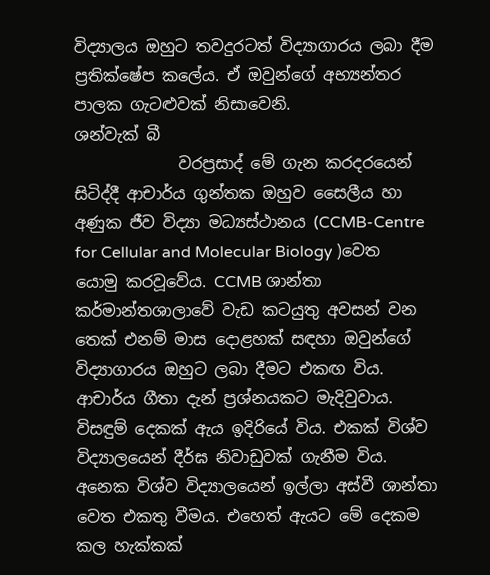විද්‍යාලය ඔහුට තවදුරටත් විද්‍යාගාරය ලබා දීම ප්‍රතික්ෂේප කලේය. ඒ ඔවුන්ගේ අභ්‍යන්තර පාලක ගැටළුවක් නිසාවෙනි.
ශන්වැක් බී
             වරප්‍රසාද් මේ ගැන කරදරයෙන් සිටිද්දී ආචාර්ය ගුන්තක ඔහුව සෛලීය හා අණුක ජීව විද්‍යා මධ්‍යස්ථානය (CCMB-Centre for Cellular and Molecular Biology )වෙත යොමු කරවූවේය. CCMB ශාන්තා කර්මාන්තශාලාවේ වැඩ කටයුතු අවසන් වන තෙක් එනම් මාස දොළහක් සඳහා ඔවුන්ගේ විද්‍යාගාරය ඔහුට ලබා දීමට එකඟ විය. ආචාර්ය ගීතා දැන් ප්‍රශ්නයකට මැදිවුවාය. විසඳුම් දෙකක් ඇය ඉදිරියේ විය. එකක් විශ්ව විද්‍යාලයෙන් දීර්ඝ නිවාඩුවක් ගැනීම විය. අනෙක විශ්ව විද්‍යාලයෙන් ඉල්ලා අස්වී ශාන්තා වෙත එකතු වීමය. එහෙත් ඇයට මේ දෙකම කල හැක්කක්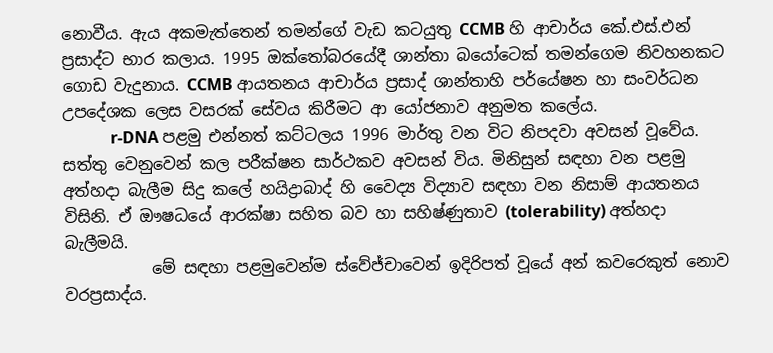නොවීය. ඇය අකමැත්තෙන් තමන්ගේ වැඩ කටයුතු CCMB හි ආචාර්ය කේ.එස්.එන් ප්‍රසාද්ට භාර කලාය. 1995 ඔක්තෝබරයේදී ශාන්තා බයෝටෙක් තමන්ගෙම නිවහනකට ගොඩ වැදුනාය. CCMB ආයතනය ආචාර්ය ප්‍රසාද් ශාන්තාහි පර්යේෂන හා සංවර්ධන උපදේශක ලෙස වසරක් සේවය කිරීමට ආ යෝජනාව අනුමත කලේය.
            r-DNA පළමු එන්නත් කට්ටලය 1996 මාර්තු වන විට නිපදවා අවසන් වූවේය. සත්තු වෙනුවෙන් කල පරීක්ෂන සාර්ථකව අවසන් විය. මිනිසුන් සඳහා වන පළමු අත්හදා බැලීම සිදු කලේ හයිද්‍රාබාද් හි වෛද්‍ය විද්‍යාව සඳහා වන නිසාම් ආයතනය විසිනි. ඒ ඖෂධයේ ආරක්ෂා සහිත බව හා සහිෂ්ණුතාව (tolerability) අත්හදා බැලීමයි.
           මේ සඳහා පළමුවෙන්ම ස්වේජ්චාවෙන් ඉදිරිපත් වූයේ අන් කවරෙකුත් නොව වරප්‍රසාද්ය.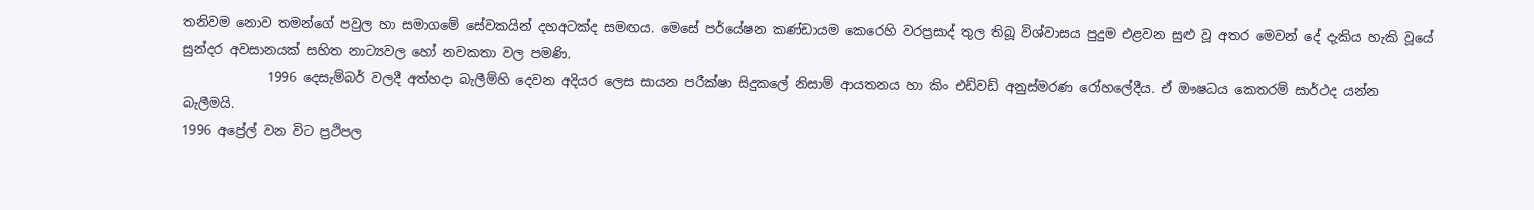තනිවම නොව තමන්ගේ පවුල හා සමාගමේ සේවකයින් දහඅටක්ද සමඟය. මෙසේ පර්යේෂන කණ්ඩායම කෙරෙහි වරප්‍රසාද් තුල තිබූ විශ්වාසය පුදුම එළවන සුළු වූ අතර මෙවන් දේ දැකිය හැකි වූයේ සුන්දර අවසානයක් සහිත නාට්‍යවල හෝ නවකතා වල පමණි.
             1996 දෙසැම්බර් වලදී අත්හදා බැලීම්හි දෙවන අදියර ලෙස සායන පරීක්ෂා සිදුකලේ නිසාම් ආයතනය හා කිං එඩ්වඩ් අනුස්මරණ රෝහලේදීය. ඒ ඖෂධය කෙතරම් සාර්ථද යන්න බැලීමයි.
1996 අප්‍රේල් වන විට ප්‍රථිපල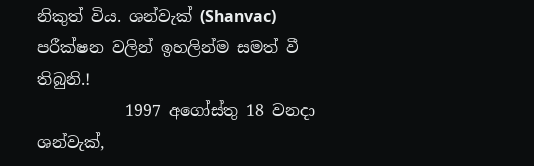නිකුත් විය. ශන්වැක් (Shanvac) පරීක්ෂන වලින් ඉහලින්ම සමත් වී තිබුනි.!
           1997 අගෝස්තු 18 වනදා ශන්වැක්,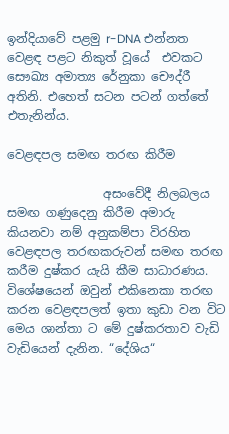ඉන්දියාවේ පළමු r-DNA එන්නත වෙළඳ පළට නිකුත් වූයේ  එවකට සෞඛ්‍ය අමාත්‍ය රේනුකා චෞද්රී අතිනි. එහෙත් සටන පටන් ගත්තේ එතැනින්ය.

වෙළඳපල සමඟ තරඟ කිරීම

                අසංවේදී නිලබලය සමඟ ගණුදෙනු කිරීම අමාරු කියනවා නම් අනුකම්පා විරහිත වෙළඳපල තරඟකරුවන් සමඟ තරඟ කරීම දුෂ්කර යැයි කීම සාධාරණය. විශේෂයෙන් ඔවුන් එකිනෙකා තරඟ කරන වෙළඳපලත් ඉතා කුඩා වන විට මෙය ශාන්තා ට මේ දුෂ්කරතාව වැඩි වැඩියෙන් දැනින. “දේශිය“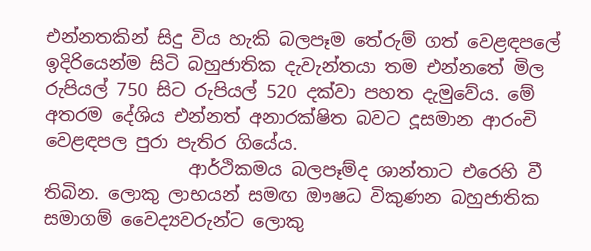එන්නතකින් සිදු විය හැකි බලපෑම තේරුම් ගත් වෙළඳපලේ ඉදිරියෙන්ම සිටි බහුජාතික දැවැන්තයා තම එන්නතේ මිල රුපියල් 750 සිට රුපියල් 520 දක්වා පහත දැමුවේය. මේ අතරම දේශිය එන්නත් අනාරක්ෂිත බවට දූසමාන ආරංචි වෙළඳපල පුරා පැතිර ගියේය.
                ආර්ථිකමය බලපෑම්ද ශාන්තාට එරෙහි වී තිබින. ලොකු ලාභයන් සමඟ ඖෂධ විකුණන බහුජාතික සමාගම් වෛද්‍යවරුන්ට ලොකු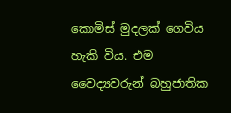කොමිස් මුදලක් ගෙවිය හැකි විය. එම වෛද්‍යවරුන් බහුජාතික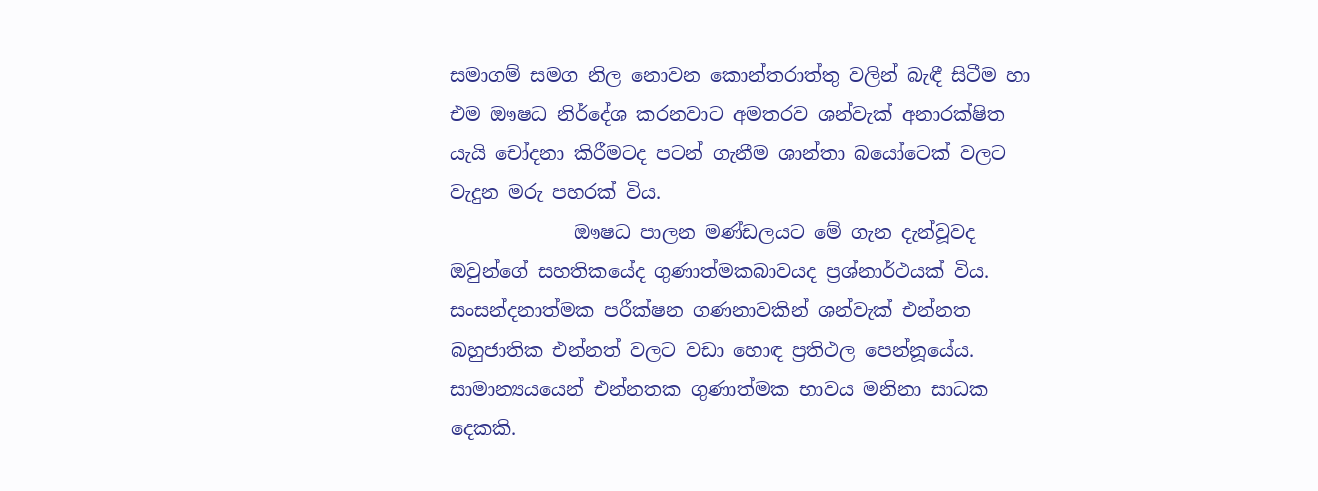සමාගම් සමග නිල නොවන කොන්තරාත්තු වලින් බැඳී සිටීම හා එම ඖෂධ නිර්දේශ කරනවාට අමතරව ශන්වැක් අනාරක්ෂිත යැයි චෝදනා කිරීමටද පටන් ගැනීම ශාන්තා බයෝටෙක් වලට වැදුන මරු පහරක් විය.
             ඖෂධ පාලන මණ්ඩලයට මේ ගැන දැන්වූවද ඔවුන්ගේ සහතිකයේද ගුණාත්මකබාවයද ප්‍රශ්නාර්ථයක් විය. සංසන්දනාත්මක පරීක්ෂන ගණනාවකින් ශන්වැක් එන්නත බහුජාතික එන්නත් වලට වඩා හොඳ ප්‍රතිථල පෙන්නූයේය. සාමාන්‍යයයෙන් එන්නතක ගුණාත්මක භාවය මනිනා සාධක දෙකකි.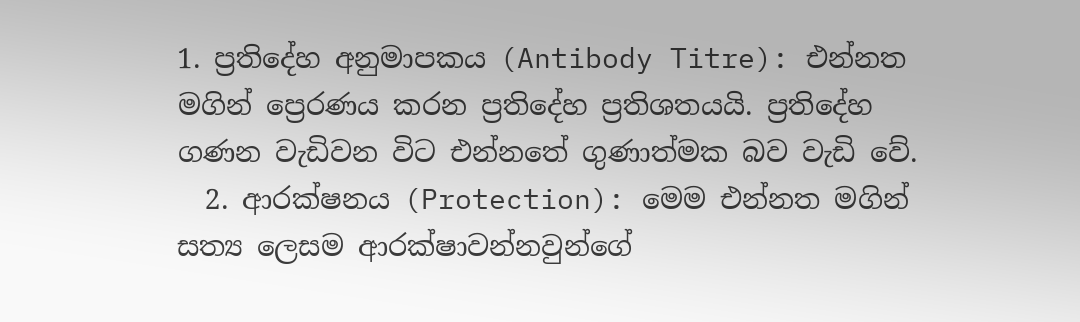1. ප්‍රතිදේහ අනුමාපකය (Antibody Titre): එන්නත මගින් ප්‍රෙරණය කරන ප්‍රතිදේහ ප්‍රතිශතයයි. ප්‍රතිදේහ ගණන වැඩිවන විට එන්නතේ ගුණාත්මක බව වැඩි වේ.
  2. ආරක්ෂනය (Protection): මෙම එන්නත මගින් සත්‍ය ලෙසම ආරක්ෂාවන්නවුන්ගේ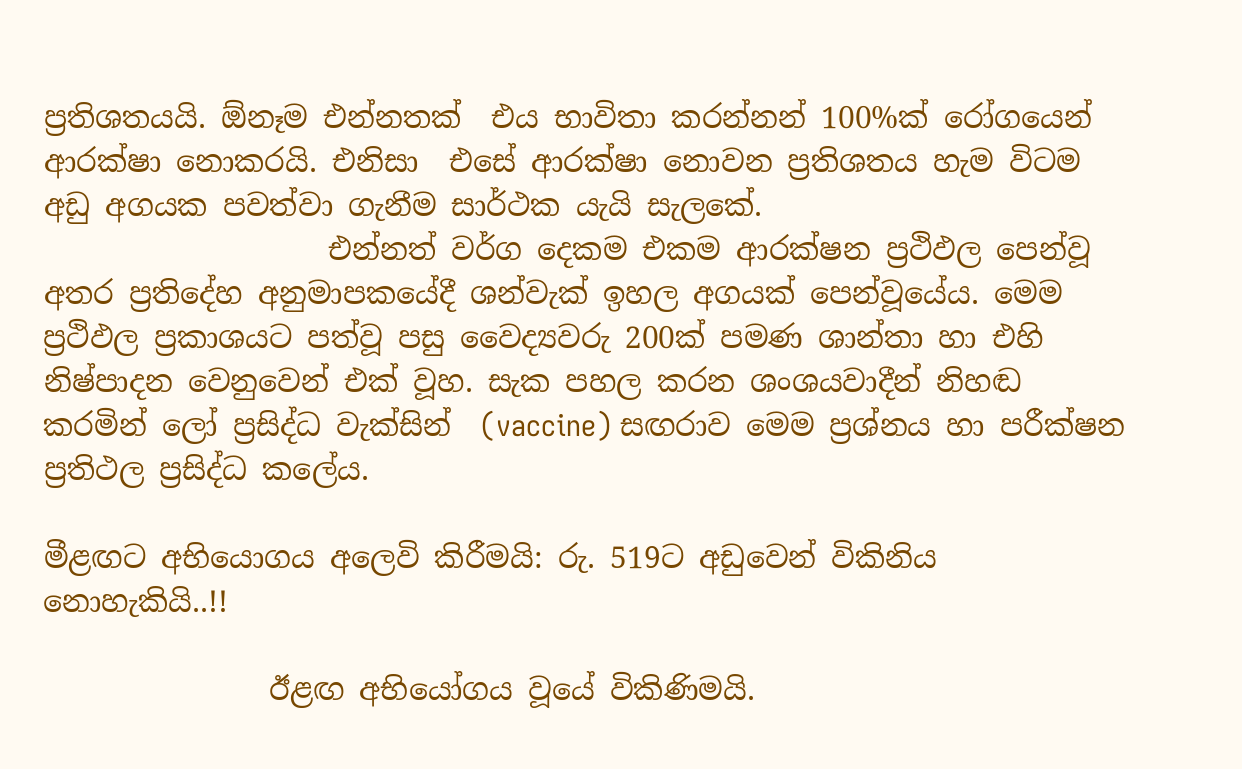ප්‍රතිශතයයි. ඕනෑම එන්නතක්  එය භාවිතා කරන්නන් 100%ක් රෝගයෙන් ආරක්ෂා නොකරයි. එනිසා  එසේ ආරක්ෂා නොවන ප්‍රතිශතය හැම විටම අඩු අගයක පවත්වා ගැනීම සාර්ථක යැයි සැලකේ.
                   එන්නත් වර්ග දෙකම එකම ආරක්ෂන ප්‍රථිඵල පෙන්වූ අතර ප්‍රතිදේහ අනුමාපකයේදී ශන්වැක් ඉහල අගයක් පෙන්වූයේය. මෙම ප්‍රථිඵල ප්‍රකාශයට පත්වූ පසු වෛද්‍යවරු 200ක් පමණ ශාන්තා හා එහි නිෂ්පාදන වෙනුවෙන් එක් වූහ. සැක පහල කරන ශංශයවාදීන් නිහඬ කරමින් ලෝ ප්‍රසිද්ධ වැක්සින්  (vaccine) සඟරාව මෙම ප්‍රශ්නය හා පරීක්ෂන ප්‍රතිථල ප්‍රසිද්ධ කලේය.

මීළඟට අභියොගය අලෙවි කිරීමයි: රු. 519ට අඩුවෙන් විකිනිය නොහැකියි..!!

               ඊළඟ අභියෝගය වූයේ විකිණිමයි.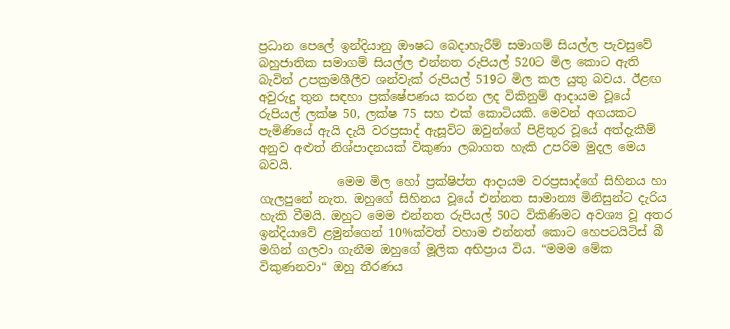ප්‍රධාන පෙලේ ඉන්දියානු ඖෂධ බෙදාහැරීම් සමාගම් සියල්ල පැවසුවේ බහුජාතික සමාගම් සියල්ල එන්නත රුපියල් 520ට මිල කොට ඇති බැවින් උපක්‍රමශීලීව ශන්වැක් රුපියල් 519ට මිල කල යුතු බවය. ඊළඟ අවුරුදු තුන සඳහා ප්‍රක්ෂේපණය කරන ලද විකිනුම් ආදායම වූයේ රුපියල් ලක්ෂ 50, ලක්ෂ 75 සහ එක් කොටියකි. මෙවන් අගයකට පැමිණියේ ඇයි දැයි වරප්‍රසාද් ඇසූවිට ඔවුන්ගේ පිළිතුර වූයේ අත්දැකීම් අනුව අළුත් නිශ්පාදනයක් විකුණා ලබාගත හැකි උපරිම මුදල මෙය බවයි.
             මෙම මිල හෝ ප්‍රක්ෂිප්ත ආදායම වරප්‍රසාද්ගේ සිහිනය හා ගැලපුනේ නැත. ඔහුගේ සිහිනය වූයේ එන්නත සාමාන්‍ය මිනිසුන්ට දැරිය හැකි වීමයි. ඔහුට මෙම එන්නත රුපියල් 50ට විකිණිමට අවශ්‍ය වූ අතර ඉන්දියාවේ ළමුන්ගෙන් 10%ක්වත් වහාම එන්නත් කොට හෙපටයිටිස් බී මගින් ගලවා ගැනීම ඔහුගේ මූලික අභිප්‍රාය විය. “මමම මේක විකුණනවා“ ඔහු තීරණය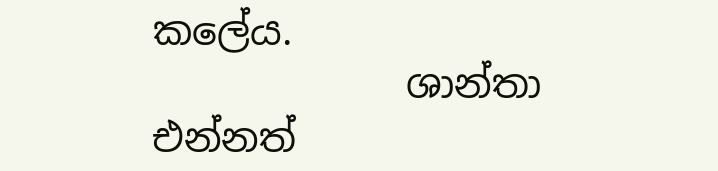කලේය.
             ශාන්තා එන්නත්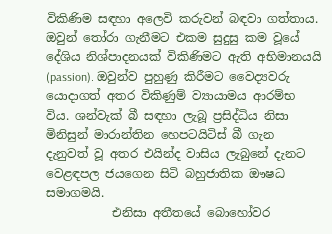විකිණිම සඳහා අලෙවි කරුවන් බඳවා ගත්තාය. ඔවුන් තෝරා ගැනීමට එකම සුදුසු කම වූයේ දේශිය නිශ්පාදනයක් විකිණිමට ඇති අභිමානයයි (passion). ඔවුන්ව පුහුණු කිරීමට වෛද්‍යවරු යොදාගත් අතර විකිණුම් ව්‍යායාමය ආරම්භ විය. ශන්වැක් බී සඳහා ලැබූ ප්‍රසිද්ධිය නිසා මිනිසුන් මාරාන්තින හෙපටයිටිස් බී ගැන දැනුවත් වූ අතර එයින්ද වාසිය ලැබුනේ දැනට වෙළඳපල ජයගෙන සිටි බහුජාතික ඖෂධ සමාගමයි.
           එනිසා අතීතයේ බොහෝවර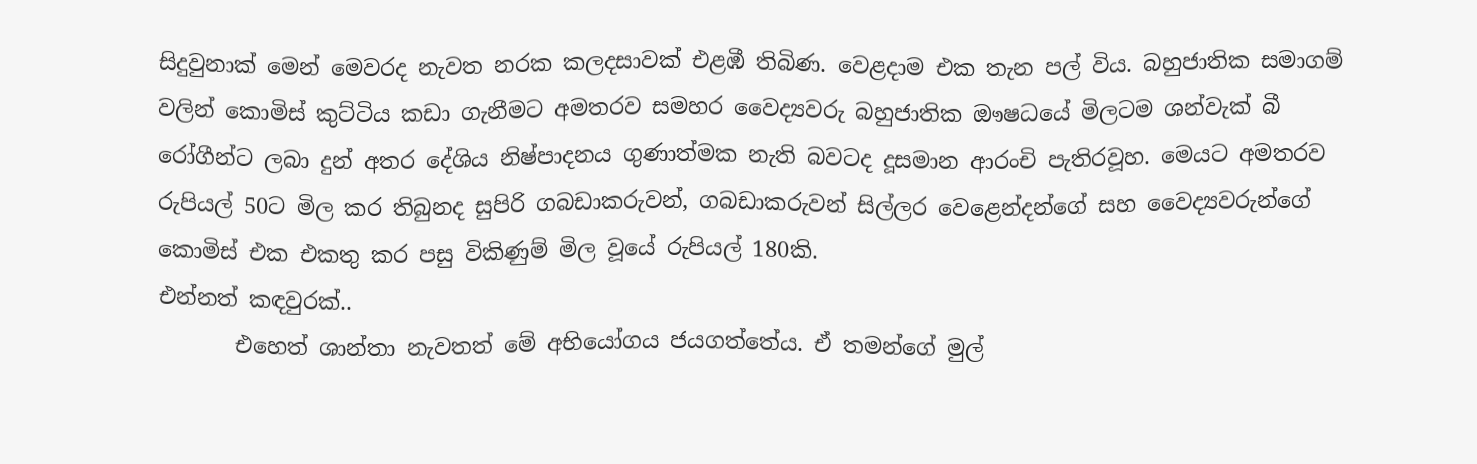සිදුවුනාක් මෙන් මෙවරද නැවත නරක කලදසාවක් එළඹී තිබිණ. වෙළදාම එක තැන පල් විය. බහුජාතික සමාගම් වලින් කොමිස් කුට්ටිය කඩා ගැනීමට අමතරව සමහර වෛද්‍යවරු බහුජාතික ඖෂධයේ මිලටම ශන්වැක් බී රෝගීන්ට ලබා දුන් අතර දේශිය නිෂ්පාදනය ගුණාත්මක නැති බවටද දූසමාන ආරංචි පැතිරවූහ. මෙයට අමතරව රුපියල් 50ට මිල කර තිබුනද සුපිරි ගබඩාකරුවන්, ගබඩාකරුවන් සිල්ලර වෙළෙන්දන්ගේ සහ වෛද්‍යවරුන්ගේ කොමිස් එක එකතු කර පසු විකිණුම් මිල වූයේ රුපියල් 180කි.
එන්නත් කඳවුරක්..
       එහෙත් ශාන්තා නැවතත් මේ අභියෝගය ජයගත්තේය. ඒ තමන්ගේ මුල්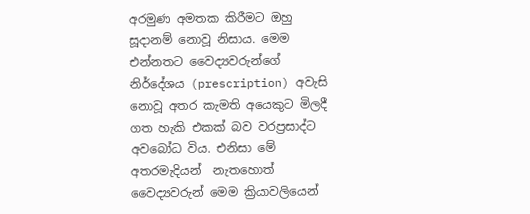අරමුණ අමතක කිරීමට ඔහු සූදානම් නොවූ නිසාය. මෙම එන්නතට වෛද්‍යවරුන්ගේ නිර්දේශය (prescription) අවැසි නොවූ අතර කැමති අයෙකුට මිලදී ගත හැකි එකක් බව වරප්‍රසාද්ට අවබෝධ විය. එනිසා මේ අතරමැදියන්  නැතහොත් වෛද්‍යවරුන් මෙම ක්‍රියාවලියෙන්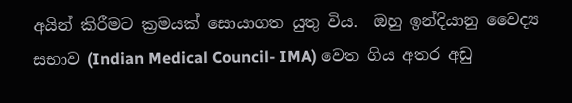අයින් කිරීමට ක්‍රමයක් සොයාගත යුතු විය.  ඔහු ඉන්දියානු වෛද්‍ය සභාව (Indian Medical Council- IMA) වෙත ගිය අතර අඩු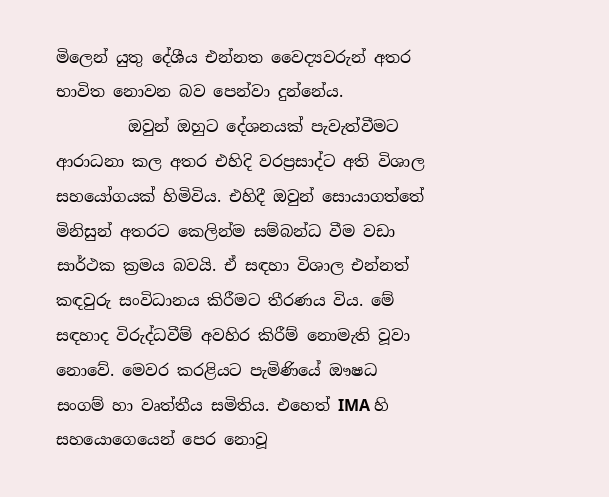මිලෙන් යුතු දේශීය එන්නත වෛද්‍යවරුන් අතර භාවිත නොවන බව පෙන්වා දුන්නේය.
         ඔවුන් ඔහුට දේශනයක් පැවැත්වීමට ආරාධනා කල අතර එහිදි වරප්‍රසාද්ට අති විශාල සහයෝගයක් හිමිවිය. එහිදී ඔවුන් සොයාගත්තේ මිනිසුන් අතරට කෙලින්ම සම්බන්ධ වීම වඩා සාර්ථක ක්‍රමය බවයි. ඒ සඳහා විශාල එන්නත් කඳවුරු සංවිධානය කිරීමට තීරණය විය. මේ සඳහාද විරුද්ධවීම් අවහිර කිරීම් නොමැති වූවා නොවේ. මෙවර කරළියට පැමිණියේ ඖෂධ සංගම් හා වෘත්තීය සමිතිය. එහෙත් IMA හි සහයොගෙයෙන් පෙර නොවූ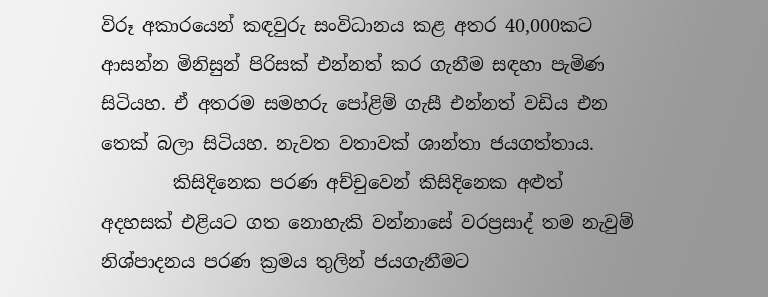විරූ අකාරයෙන් කඳවුරු සංවිධානය කළ අතර 40,000කට ආසන්න මිනිසුන් පිරිසක් එන්නත් කර ගැනීම සඳහා පැමිණ සිටියහ. ඒ අතරම සමහරු පෝළිම් ගැසී එන්නත් වඩිය එන තෙක් බලා සිටියහ. නැවත වතාවක් ශාන්තා ජයගත්තාය.
        කිසිදිනෙක පරණ අච්චුවෙන් කිසිදිනෙක අළුත් අදහසක් එළියට ගත නොහැකි වන්නාසේ වරප්‍රසාද් තම නැවුම් නිශ්පාදනය පරණ ක්‍රමය තුලින් ජයගැනීමට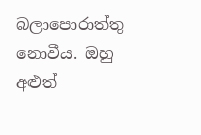බලාපොරාත්තු නොවීය. ඔහු අළුත්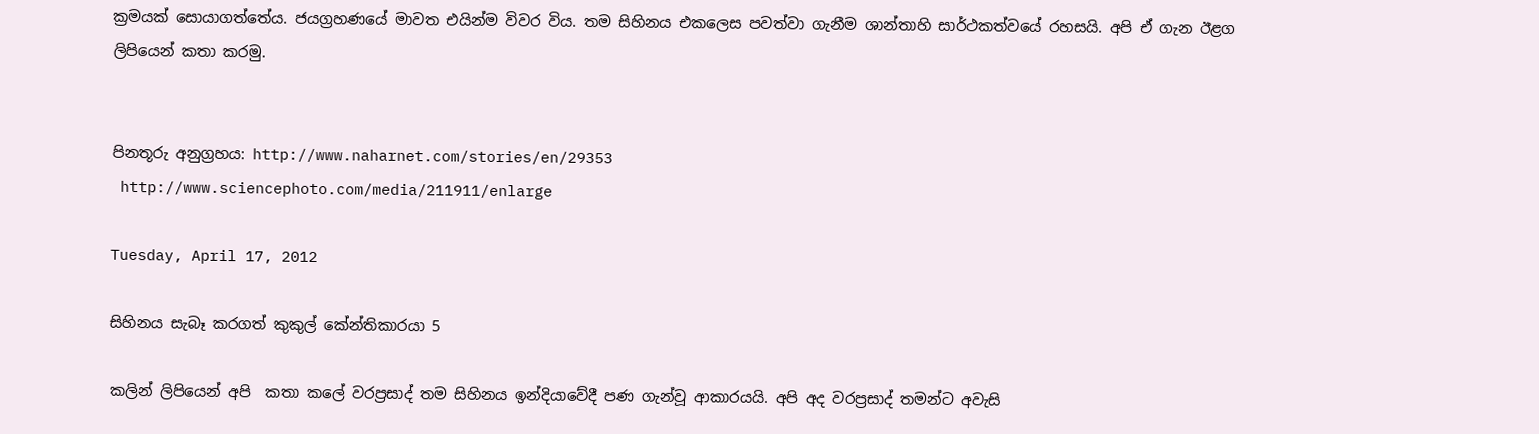ක්‍රමයක් සොයාගත්තේය. ජයග්‍රහණයේ මාවත එයින්ම විවර විය. තම සිහිනය එකලෙස පවත්වා ගැනීම ශාන්තාහි සාර්ථකත්වයේ රහසයි. අපි ඒ ගැන ඊළග ලිපියෙන් කතා කරමු.


පිනතූරු අනුග්‍රහය: http://www.naharnet.com/stories/en/29353
 http://www.sciencephoto.com/media/211911/enlarge

Tuesday, April 17, 2012

සිහිනය සැබෑ කරගත් කුකුල් කේන්තිකාරයා 5

කලින් ලිපියෙන් අපි  කතා කලේ වරප්‍රසාද් තම සිහිනය ඉන්දියාවේදී පණ ගැන්වූ ආකාරයයි. අපි අද වරප්‍රසාද් තමන්ට අවැසි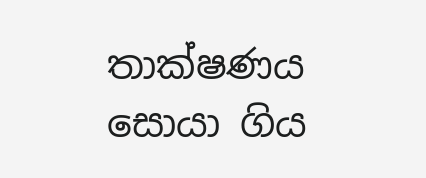තාක්ෂණය සොයා ගිය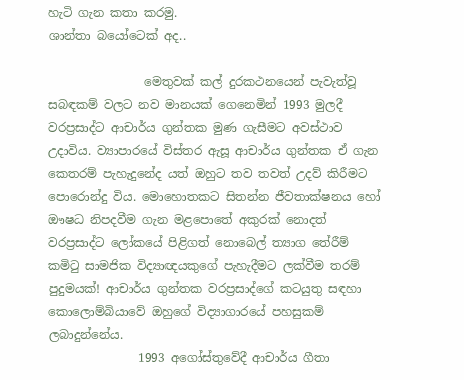හැටි ගැන කතා කරමු.
ශාන්තා බයෝටෙක් අද..

                මෙතුවක් කල් දුරකථනයෙන් පැවැත්වූ සබඳකම් වලට නව මානයක් ගෙනෙමින් 1993 මුලදී වරප්‍රසාද්ට ආචාර්ය ගුන්තක මුණ ගැසීමට අවස්ථාව උදාවිය. ව්‍යාපාරයේ විස්තර ඇසූ ආචාර්ය ගුන්තක ඒ ගැන කෙතරම් පැහැදුනේද යත් ඔහුට තව තවත් උදව් කිරීමට පොරොන්දු විය. මොහොතකට සිතන්න ජීවතාක්ෂනය හෝ ඖෂධ නිපදවීම ගැන මළපොතේ අකුරක් නොදත් වරප්‍රසාද්ට ලෝකයේ පිළිගත් නොබෙල් ත්‍යාග තේරීම් කමිටු සාමජික විද්‍යාඥයකුගේ පැහැදීමට ලක්වීම තරම් පුදුමයක්! ආචාර්ය ගුන්තක වරප්‍රසාද්ගේ කටයුතු සඳහා කොලොම්බියාවේ ඔහුගේ විද්‍යාගාරයේ පහසුකම් ලබාදුන්නේය.
               1993 අගෝස්තුවේදී ආචාර්ය ගීතා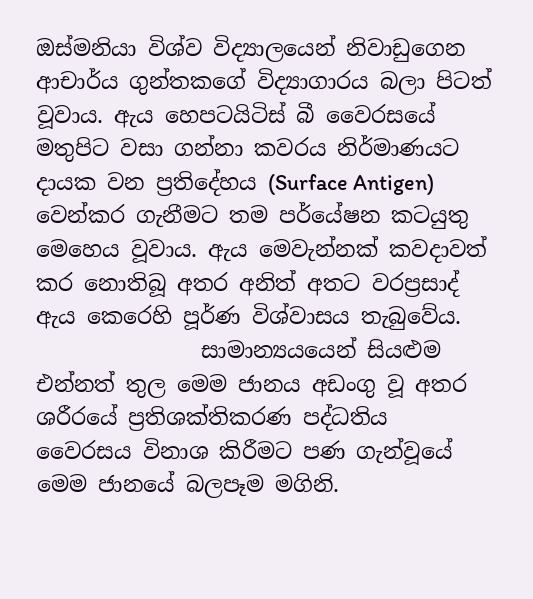ඔස්මනියා විශ්ව විද්‍යාලයෙන් නිවාඩුගෙන ආචාර්ය ගුන්තකගේ විද්‍යාගාරය බලා පිටත් වූවාය. ඇය හෙපටයිටිස් බී වෛරසයේ මතුපිට වසා ගන්නා කවරය නිර්මාණයට දායක වන ප්‍රතිදේහය (Surface Antigen) වෙන්කර ගැනීමට තම පර්යේෂන කටයුතු මෙහෙය වූවාය. ඇය මෙවැන්නක් කවදාවත් කර නොතිබූ අතර අනිත් අතට වරප්‍රසාද් ඇය කෙරෙහි පූර්ණ විශ්වාසය තැබුවේය.
               සාමාන්‍යයයෙන් සියළුම එන්නත් තුල මෙම ජානය අඩංගු වූ අතර ශරීරයේ ප්‍රතිශක්තිකරණ පද්ධතිය වෛරසය විනාශ කිරීමට පණ ගැන්වූයේ මෙම ජානයේ බලපෑම මගිනි.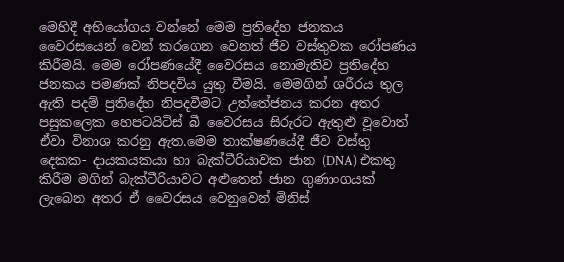මෙහිදී අභියෝගය වන්නේ මෙම ප්‍රතිදේහ ජනකය වෛරසයෙන් වෙන් කරගෙන වෙනත් ජීව වස්තුවක රෝපණය කිරීමයි. මෙම රෝපණයේදී වෛරසය නොමැතිව ප්‍රතිදේහ ජනකය පමණක් නිපදවිය යුතු වීමයි. මෙමගින් ශරීරය තුල ඇති පදම් ප්‍රතිදේහ නිපදවීමට උත්තේජනය කරන අතර පසුකලෙක හෙපටයිටිස් බී වෛරසය සිරුරට ඇතුළු වූවොත් ඒවා විනාශ කරනු ඇත.මෙම තාක්ෂණයේදී ජීව වස්තු දෙකක- දායකයකයා හා බැක්ටීරියාවක ජාන (DNA) එකතු කිරීම මගින් බැක්ටීරියාවට අළුතෙන් ජාන ගුණාංගයක් ලැබෙන අතර ඒ වෛරසය වෙනුවෙන් මිනිස්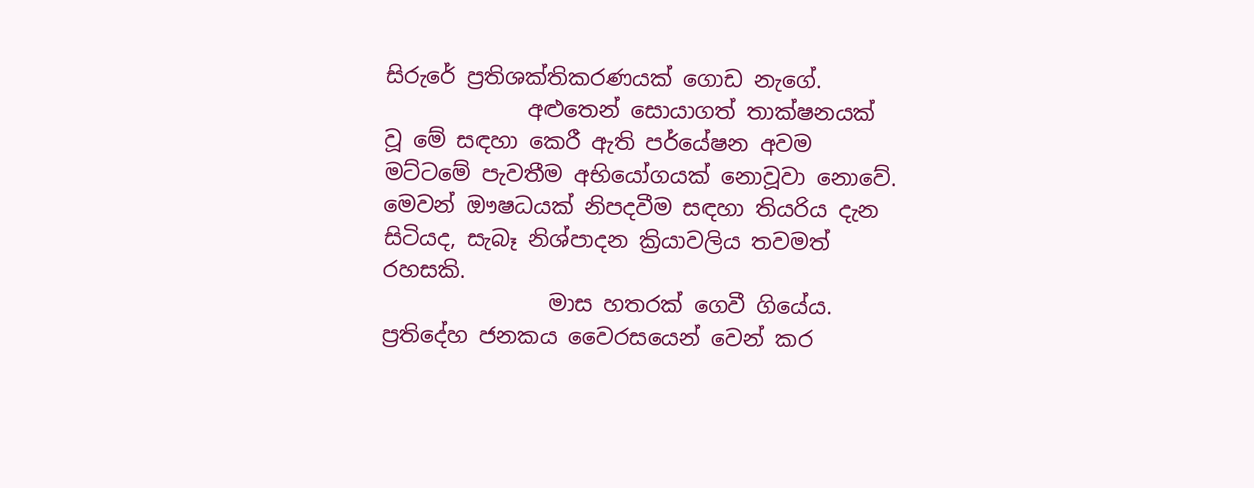සිරුරේ ප්‍රතිශක්තිකරණයක් ගොඩ නැගේ.
             අළුතෙන් සොයාගත් තාක්ෂනයක් වූ මේ සඳහා කෙරී ඇති පර්යේෂන අවම මට්ටමේ පැවතීම අභියෝගයක් නොවූවා නොවේ. මෙවන් ඖෂධයක් නිපදවීම සඳහා තියරිය දැන සිටියද, සැබෑ නිශ්පාදන ක්‍රියාවලිය තවමත් රහසකි.
               මාස හතරක් ගෙවී ගියේය. ප්‍රතිදේහ ජනකය වෛරසයෙන් වෙන් කර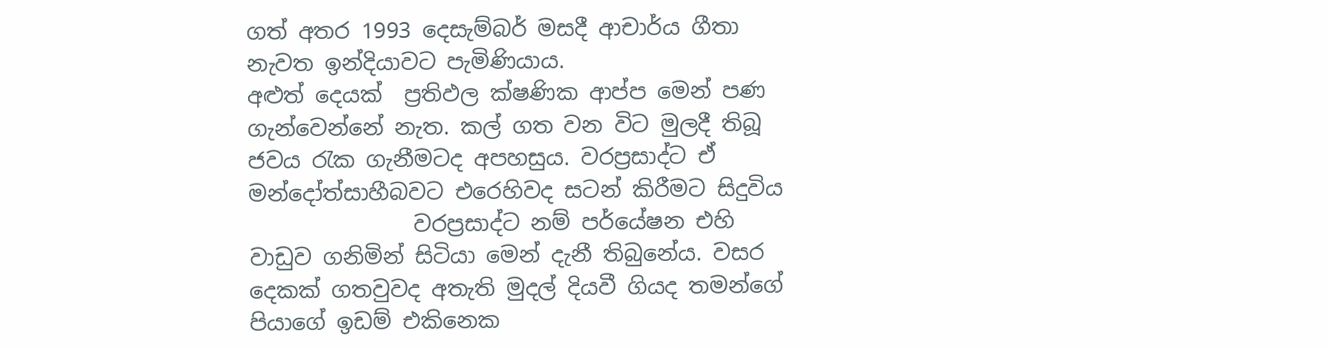ගත් අතර 1993 දෙසැම්බර් මසදී ආචාර්ය ගීතා නැවත ඉන්දියාවට පැමිණියාය.
අළුත් දෙයක්  ප්‍රතිඵල ක්ෂණික ආප්ප මෙන් පණ ගැන්වෙන්නේ නැත. කල් ගත වන විට මුලදී තිබූ ජවය රැක ගැනීමටද අපහසුය. වරප්‍රසාද්ට ඒ මන්දෝත්සාහීබවට එරෙහිවද සටන් කිරීමට සිදුවිය
               වරප්‍රසාද්ට නම් පර්යේෂන එහි වාඩුව ගනිමින් සිටියා මෙන් දැනී තිබුනේය. වසර දෙකක් ගතවුවද අතැති මුදල් දියවී ගියද තමන්ගේ පියාගේ ඉඩම් එකිනෙක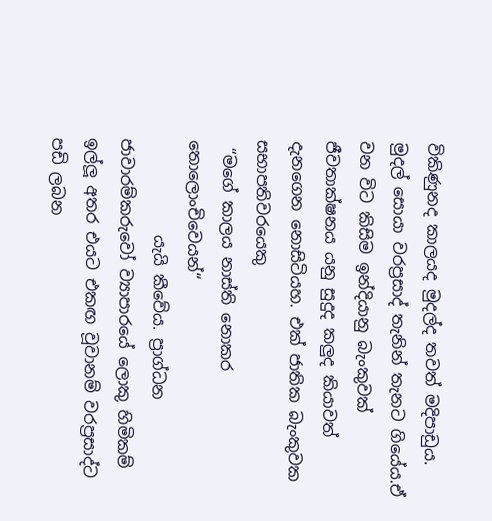විකිණුනද කාලයද මුදල්ද තවත් මදිපාඩුය. මුදල් සොයා වරප්‍රසාද් තැනින් තැනට ගියේය.ඒ වන විට කිසිම ඉන්දියානු බැංකුවක් ජීවතාක්ෂනය යනු සුදුද කලුද කියාවත් දැනගෙන නොසිටියහ. එක් ජාතික බැංකුවක සභාපතිවරයෙකු
 “මගේ කාලය නාස්ති නොකර තොලොංචිවෙයන්“
            යැයි කීවේය. ප්‍රාග්ධන ජාවාරම්කරුවෝ ව්‍යාපාරයේ ලොකු හිමිකම් ඉල්ලූ අතර එයට එකඟ වූවානම් වරප්‍රසාද්ට පඩි ලබන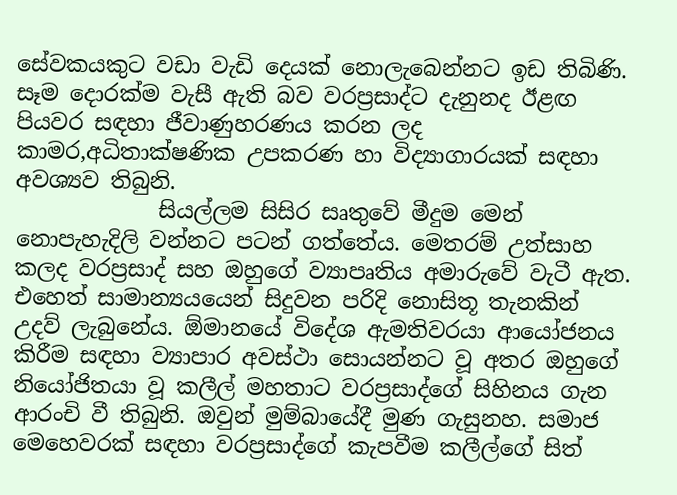සේවකයකුට වඩා වැඩි දෙයක් නොලැබෙන්නට ඉඩ තිබිණි. සෑම දොරක්ම වැසී ඇති බව වරප්‍රසාද්ට දැනුනද ඊළඟ පියවර සඳහා ජීවාණුහරණය කරන ලද කාමර,අධිතාක්ෂණික උපකරණ හා විද්‍යාගාරයක් සඳහා අවශ්‍යව තිබුනි.
             සියල්ලම සිසිර සෘතුවේ මීදුම මෙන් නොපැහැදිලි වන්නට පටන් ගත්තේය. මෙතරම් උත්සාහ කලද වරප්‍රසාද් සහ ඔහුගේ ව්‍යාපෘතිය අමාරුවේ වැටී ඇත. එහෙත් සාමාන්‍යයයෙන් සිදුවන පරිදි නොසිතූ තැනකින් උදව් ලැබුනේය. ඕමානයේ විදේශ ඇමතිවරයා ආයෝජනය කිරීම සඳහා ව්‍යාපාර අවස්ථා සොයන්නට වූ අතර ඔහුගේ නියෝජිතයා වූ කලීල් මහතාට වරප්‍රසාද්ගේ සිහිනය ගැන ආරංචි වී තිබුනි. ඔවුන් මුම්බායේදී මුණ ගැසුනහ. සමාජ මෙහෙවරක් සඳහා වරප්‍රසාද්ගේ කැපවීම කලීල්ගේ සිත්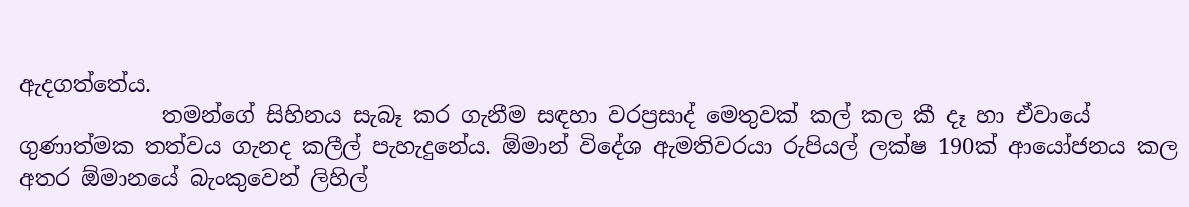ඇදගත්තේය.
             තමන්ගේ සිහිනය සැබෑ කර ගැනීම සඳහා වරප්‍රසාද් මෙතුවක් කල් කල කී දෑ හා ඒවායේ ගුණාත්මක තත්වය ගැනද කලීල් පැහැදුනේය. ඕමාන් විදේශ ඇමතිවරයා රුපියල් ලක්ෂ 190ක් ආයෝජනය කල අතර ඕමානයේ බැංකුවෙන් ලිහිල්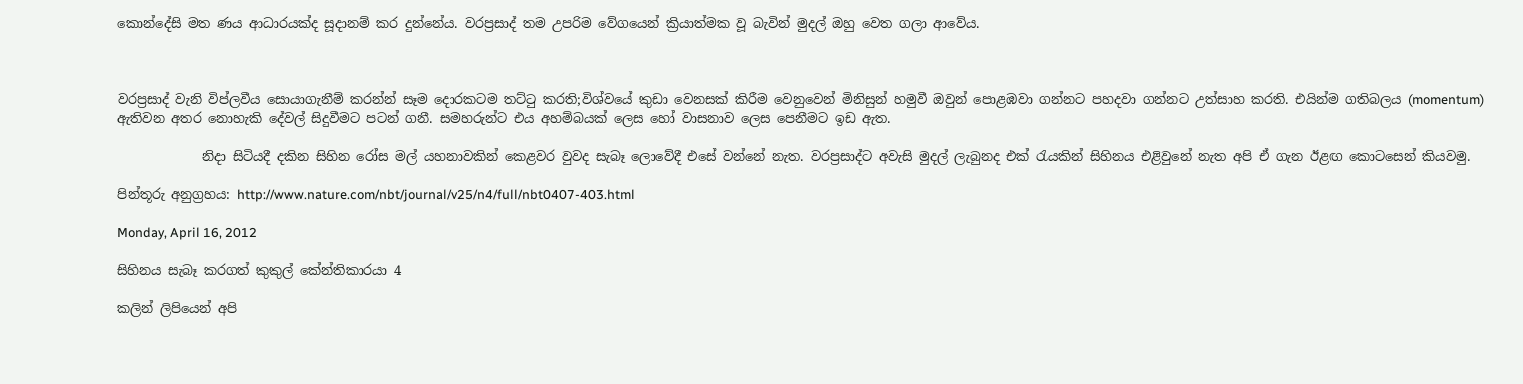කොන්දේසි මත ණය ආධාරයක්ද සූදානම් කර දුන්නේය. වරප්‍රසාද් තම උපරිම වේගයෙන් ක්‍රියාත්මක වූ බැවින් මුදල් ඔහු වෙත ගලා ආවේය.



වරප්‍රසාද් වැනි විප්ලවීය සොයාගැනීම් කරන්න් සෑම දොරකටම තට්ටු කරති;විශ්වයේ කුඩා වෙනසක් කිරීම වෙනුවෙන් මිනිසුන් හමුවී ඔවුන් පොළඹවා ගන්නට පහදවා ගන්නට උත්සාහ කරති. එයින්ම ගතිබලය (momentum) ඇතිවන අතර නොහැකි දේවල් සිදුවීමට පටන් ගනී. සමහරුන්ට එය අහම්බයක් ලෙස හෝ වාසනාව ලෙස පෙනීමට ඉඩ ඇත.

             නිදා සිටියදී දකින සිහින රෝස මල් යහනාවකින් කෙළවර වුවද සැබෑ ලොවේදී එසේ වන්නේ නැත. වරප්‍රසාද්ට අවැසි මුදල් ලැබුනද එක් රැයකින් සිහිනය එළිවුනේ නැත අපි ඒ ගැන ඊළඟ කොටසෙන් කියවමු.

පින්තූරු අනුග්‍රහය: http://www.nature.com/nbt/journal/v25/n4/full/nbt0407-403.html

Monday, April 16, 2012

සිහිනය සැබෑ කරගත් කුකුල් කේන්තිකාරයා 4

කලින් ලිපියෙන් අපි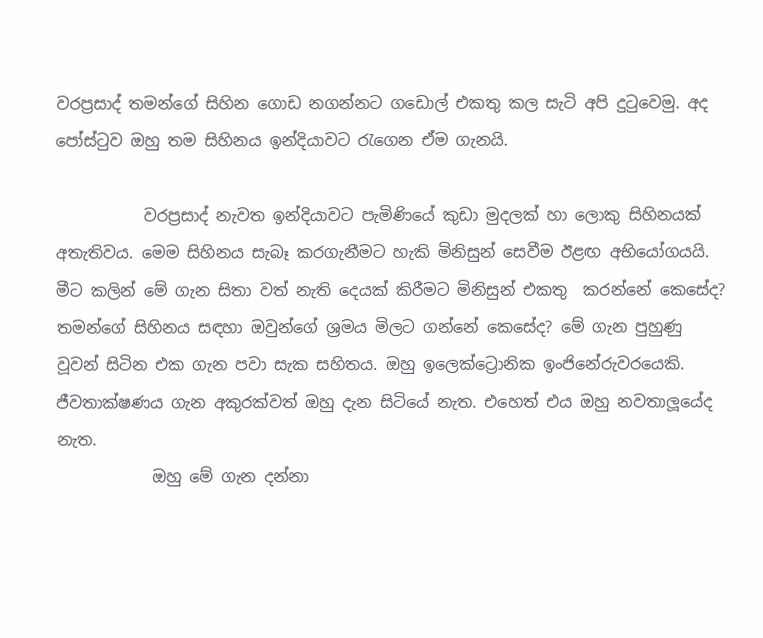වරප්‍රසාද් තමන්ගේ සිහින ගොඩ නගන්නට ගඩොල් එකතු කල සැටි අපි දුටුවෙමු. අද පෝස්ටුව ඔහු තම සිහිනය ඉන්දියාවට රැගෙන ඒම ගැනයි.

           වරප්‍රසාද් නැවත ඉන්දියාවට පැමිණියේ කුඩා මුදලක් හා ලොකු සිහිනයක් අතැතිවය. මෙම සිහිනය සැබෑ කරගැනීමට හැකි මිනිසුන් සෙවීම ඊළඟ අභියෝගයයි. මීට කලින් මේ ගැන සිතා වත් නැති දෙයක් කිරීමට මිනිසුන් එකතු  කරන්නේ කෙසේද? තමන්ගේ සිහිනය සඳහා ඔවුන්ගේ ශ්‍රමය මිලට ගන්නේ කෙසේද? මේ ගැන පුහුණු වූවන් සිටින එක ගැන පවා සැක සහිතය. ඔහු ඉලෙක්ට්‍රොනික ඉංජිනේරුවරයෙකි. ජීවතාක්ෂණය ගැන අකුරක්වත් ඔහු දැන සිටියේ නැත. එහෙත් එය ඔහු නවතාලූයේද නැත.
            ඔහු මේ ගැන දන්නා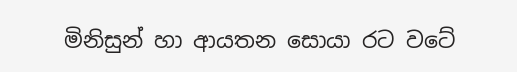මිනිසුන් හා ආයතන සොයා රට වටේ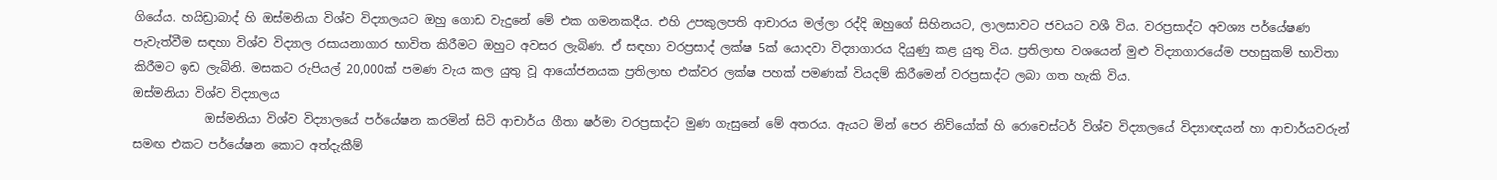ගියේය. හයිඩ්‍රාබාද් හි ඔස්මනියා විශ්ව විද්‍යාලයට ඔහු ගොඩ වැදුනේ මේ එක ගමනකදීය. එහි උපකුලපති ආචාරය මල්ලා රද්දි ඔහුගේ සිහිනයට, ලාලසාවට ජවයට වශී විය. වරප්‍රසාද්ට අවශ්‍ය පර්යේෂණ පැවැත්වීම සඳහා විශ්ව විද්‍යාල රසායනාගාර භාවිත කිරීමට ඔහුට අවසර ලැබිණ. ඒ සඳහා වරප්‍රසාද් ලක්ෂ 5ක් යොදවා විද්‍යාගාරය දියුණු කළ යුතු විය. ප්‍රතිලාභ වශයෙන් මුළු විද්‍යාගාරයේම පහසුකම් භාවිතා කිරීමට ඉඩ ලැබිනි. මසකට රුපියල් 20,000ක් පමණ වැය කල යුතු වූ ආයෝජනයක ප්‍රතිලාභ එක්වර ලක්ෂ පහක් පමණක් වියදම් කිරීමෙන් වරප්‍රසාද්ට ලබා ගත හැකි විය.
ඔස්මනියා විශ්ව විද්‍යාලය
            ඔස්මනියා විශ්ව විද්‍යාලයේ පර්යේෂන කරමින් සිටි ආචාර්ය ගීතා ෂර්මා වරප්‍රසාද්ට මුණ ගැසුනේ මේ අතරය. ඇයට මින් පෙර නිව්යෝක් හි රොචෙස්ටර් විශ්ව විද්‍යාලයේ විද්‍යාඥයන් හා ආචාර්යවරුන් සමඟ එකට පර්යේෂන කොට අත්දැකීම්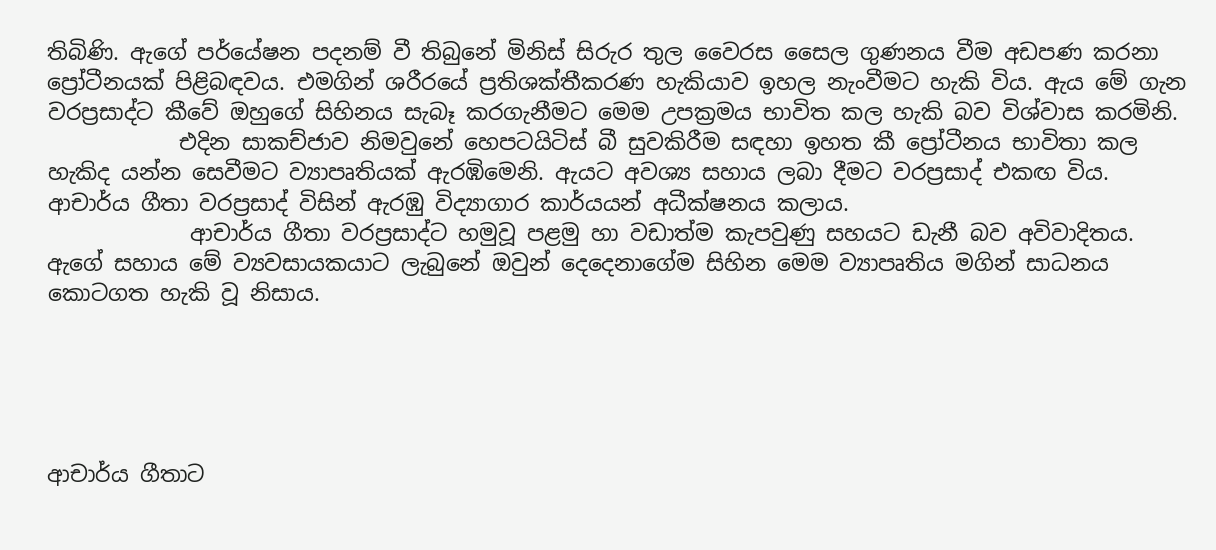තිබිණි. ඇගේ පර්යේෂන පදනම් වී තිබුනේ මිනිස් සිරුර තුල වෛරස සෛල ගුණනය වීම අඩපණ කරනා ප්‍රෝටීනයක් පිළිබඳවය. එමගින් ශරීරයේ ප්‍රතිශක්තීකරණ හැකියාව ඉහල නැංවීමට හැකි විය. ඇය මේ ගැන වරප්‍රසාද්ට කීවේ ඔහුගේ සිහිනය සැබෑ කරගැනීමට මෙම උපක්‍රමය භාවිත කල හැකි බව විශ්වාස කරමිනි.
            එදින සාකච්ජාව නිමවුනේ හෙපටයිටිස් බී සුවකිරීම සඳහා ඉහත කී ප්‍රෝටීනය භාවිතා කල හැකිද යන්න සෙවීමට ව්‍යාපෘතියක් ඇරඹිමෙනි. ඇයට අවශ්‍ය සහාය ලබා දීමට වරප්‍රසාද් එකඟ විය. ආචාර්ය ගීතා වරප්‍රසාද් විසින් ඇරඹු විද්‍යාගාර කාර්යයන් අධීක්ෂනය කලාය.
             ආචාර්ය ගීතා වරප්‍රසාද්ට හමුවූ පළමු හා වඩාත්ම කැපවුණු සහයට ඩැනී බව අවිවාදිතය. ඇගේ සහාය මේ ව්‍යවසායකයාට ලැබුනේ ඔවුන් දෙදෙනාගේම සිහින මෙම ව්‍යාපෘතිය මගින් සාධනය කොටගත හැකි වූ නිසාය.





ආචාර්ය ගීතාට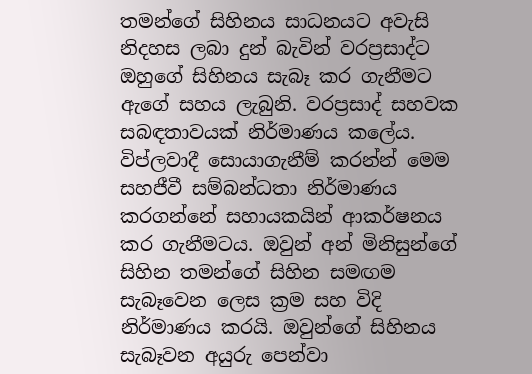තමන්ගේ සිහිනය සාධනයට අවැසි නිදහස ලබා දුන් බැවින් වරප්‍රසාද්ට ඔහුගේ සිහිනය සැබෑ කර ගැනීමට ඇගේ සහය ලැබුනි. වරප්‍රසාද් සහවක සබඳතාවයක් නිර්මාණය කලේය. විප්ලවාදී සොයාගැනීම් කරන්න් මෙම සහජීවී සම්බන්ධතා නිර්මාණය කරගන්නේ සහායකයින් ආකර්ෂනය කර ගැනීමටය. ඔවුන් අන් මිනිසුන්ගේ සිහින තමන්ගේ සිහින සමඟම සැබෑවෙන ලෙස ක්‍රම සහ විදි නිර්මාණය කරයි. ඔවුන්ගේ සිහිනය සැබෑවන අයුරු පෙන්වා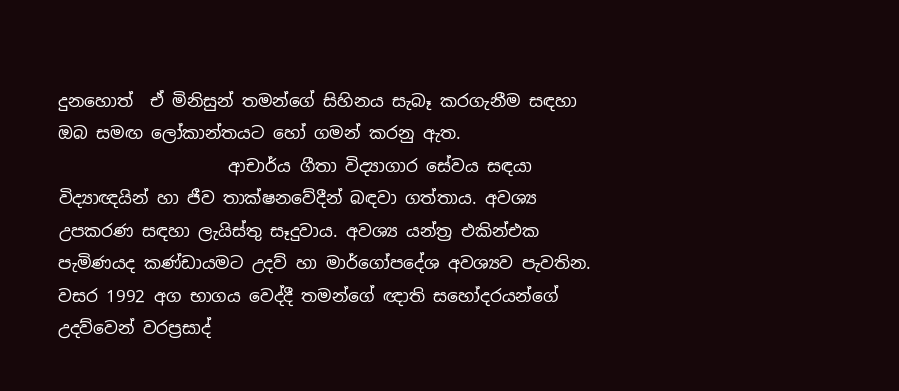දුනහොත්  ඒ මිනිසුන් තමන්ගේ සිහිනය සැබෑ කරගැනීම සඳහා ඔබ සමඟ ලෝකාන්තයට හෝ ගමන් කරනු ඇත.
                    ආචාර්ය ගීතා විද්‍යාගාර සේවය සඳයා විද්‍යාඥයින් හා ජීව තාක්ෂනවේදීන් බඳවා ගත්තාය. අවශ්‍ය උපකරණ සඳහා ලැයිස්තු සෑදුවාය. අවශ්‍ය යන්ත්‍ර එකින්එක පැමිණයද කණ්ඩායමට උදව් හා මාර්ගෝපදේශ අවශ්‍යව පැවතින. වසර 1992 අග භාගය වෙද්දී තමන්ගේ ඥාති සහෝදරයන්ගේ උදව්වෙන් වරප්‍රසාද්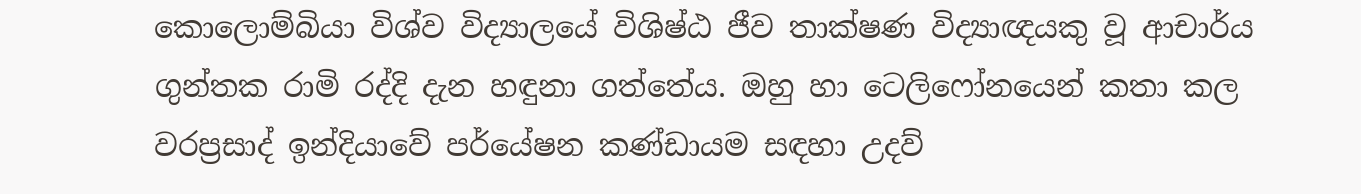කොලොම්බියා විශ්ව විද්‍යාලයේ විශිෂ්ඨ ජීව තාක්ෂණ විද්‍යාඥයකු වූ ආචාර්ය ගුන්තක රාමි රද්දි දැන හඳුනා ගත්තේය. ඔහු හා ටෙලිෆෝනයෙන් කතා කල වරප්‍රසාද් ඉන්දියාවේ පර්යේෂන කණ්ඩායම සඳහා උදව්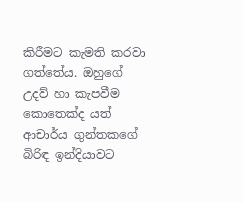කිරීමට කැමති කරවා ගත්තේය. ඔහුගේ උදව් හා කැපවීම කොතෙක්ද යත් ආචාර්ය ගුන්තකගේ බිරිඳ ඉන්දියාවට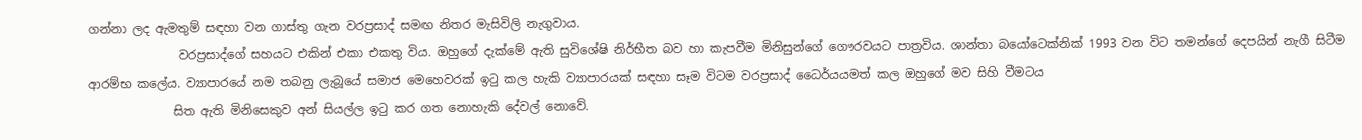ගන්නා ලද ඇමතුම් සඳහා වන ගාස්තු ගැන වරප්‍රසාද් සමඟ නිතර මැසිවිලි නැගුවාය.
               වරප්‍රසාද්ගේ සහයට එකින් එකා එකතු විය. ඔහුගේ දැක්මේ ඇති සුවිශේෂි නිර්භීත බව හා කැපවීම මිනිසුන්ගේ ගෞරවයට පාත්‍රවිය. ශාන්තා බයෝටෙක්නික් 1993 වන විට තමන්ගේ දෙපයින් නැගී සිටීම ආරම්භ කලේය. ව්‍යාපාරයේ නම තබනු ලැබූයේ සමාජ මෙහෙවරක් ඉටු කල හැකි ව්‍යාපාරයක් සඳහා සෑම විටම වරප්‍රසාද් ධෛර්යයමත් කල ඔහුගේ මව සිහි වීමටය
              සිත ඇති මිනිසෙකුව අන් සියල්ල ඉටු කර ගත නොහැකි දේවල් නොවේ.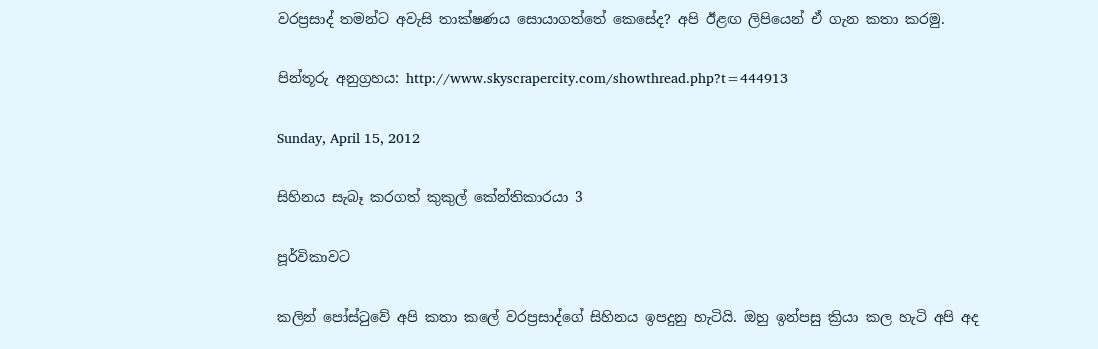වරප්‍රසාද් තමන්ට අවැසි තාක්ෂණය සොයාගත්තේ කෙසේද? අපි ඊළඟ ලිපියෙන් ඒ ගැන කතා කරමු.

පින්තූරු අනුග්‍රහය: http://www.skyscrapercity.com/showthread.php?t=444913

Sunday, April 15, 2012

සිහිනය සැබෑ කරගත් කුකුල් කේන්තිකාරයා 3

පූර්විකාවට

කලින් පෝස්ටුවේ අපි කතා කලේ වරප්‍රසාද්ගේ සිහිනය ඉපදුනු හැටියි. ඔහු ඉන්පසු ක්‍රියා කල හැටි අපි අද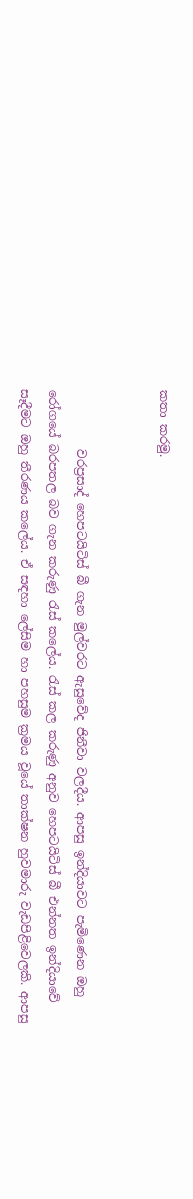කතා කරමු.


          වරප්‍රසාද් හෙපටයිටිස් බී ගැන මුල්වරට ඇසුවේද ජිනීවා වලදීය. ආපසු ඉන්දියාවට පැමිණෙන ඔහු රෝගයේ බරපතල බව ගැන කරුණු රැස් කලේය. රැස් කල කරුණු අනුව හෙපටයිටිස් බී එන්නත ඉන්දියාවේ සෑදීමට ඔහු තීරණය කලේය. ඒ සඳහා ලේසිම හා පහසුම ක්‍රමය වූයේ තාක්ෂන හුවමාරු වැඩපිළිවෙලකි. ආපසු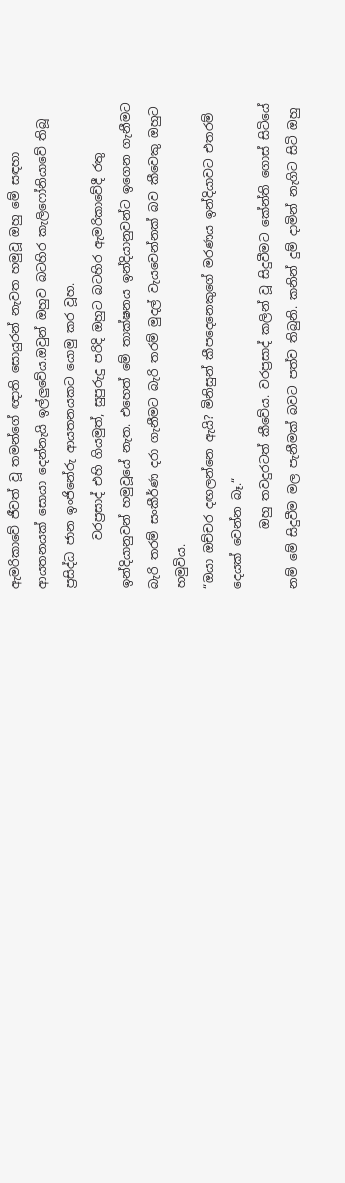ඇමරිකාවේ ජීවත් වූ තමන්ගේ ඥාති සොයුරන් නැවත හමුවූ ඔහු මේ සඳහා ආයතනයක් සොයා දෙන්නැයි ඉල්ලුවේය.ඔවුන් ඔහුව බටහිර කැලිෆෝනියාවේ තිබූ ප්‍රසිද්ධ ජාන ඉංජිනේරු ආයතනයකට යොමු කර වූහ.
        වරප්‍රසාද් එහි ගියමුත්, සුපුරුදු පරිදි ඔහුට බටහිර ඇමරිකාවේදී රතු ඉන්දියානුවන් හමුවූයේ නැත. එහෙත් මේ තාක්ෂනය ඉන්දියානුවන්ට ඉගෙන ගැනීමට බැරි තරම් සංකීර්ණ දරා ගැනීමට බැරි තරම් මුදල් වැයවෙන්නක් බව කීවෙකු ඔහුට හමුවිය.
“ඔයා ඔච්චර දඟලන්නෙ ඇයි? මිනිසුන් කීපදෙනෙකුගේ මරණය ඉන්දියාවට එතරම් දෙයක් වෙන්න බෑ.“
          ඔහු තවදුරටත් කීවේය. වරප්‍රසාද් කලින් වූ සිදුවීමට කේන්ති ගොස් සිටියේ නම් මේ සිදුවීම මල පැනීමක් බවට පත්ව තිබුනි. කනින් දුම් දාමින් නැගිට සිටි ඔහු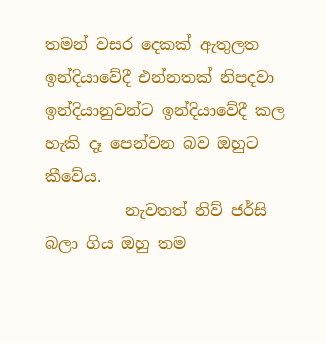තමන් වසර දෙකක් ඇතුලත ඉන්දියාවේදී එන්නතක් නිපදවා ඉන්දියානුවන්ට ඉන්දියාවේදී කල හැකි දෑ පෙන්වන බව ඔහුට කීවේය.
          නැවතත් නිව් ජර්සි බලා ගිය ඔහු තම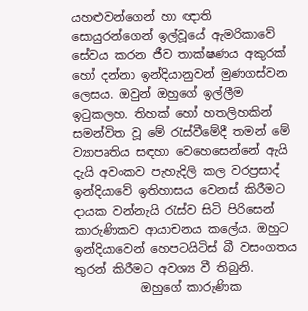යහළුවන්ගෙන් හා ඥාති සොයුරන්ගෙන් ඉල්වූයේ ඇමරිකාවේ සේවය කරන ජීව තාක්ෂණය අකුරක් හෝ දන්නා ඉන්දියානුවන් මුණගස්වන ලෙසය. ඔවුන් ඔහුගේ ඉල්ලීම ඉටුකලහ. තිහක් හෝ හතලිහකින් සමන්විත වූ මේ රැස්වීමේදී තමන් මේ ව්‍යාපෘතිය සඳහා වෙහෙසෙන්නේ ඇයි දැයි අවංකව පැහැදිලි කල වරප්‍රසාද් ඉන්දියාවේ ඉතිහාසය වෙනස් කිරීමට දායක වන්නැයි රැස්ව සිටි පිරිසෙන් කාරුණිකව ආයාචනය කලේය. ඔහුට ඉන්දියාවෙන් හෙපටයිටිස් බී වසංගතය තුරන් කිරීමට අවශ්‍ය වී තිබුනි.
           ඔහුගේ කාරුණික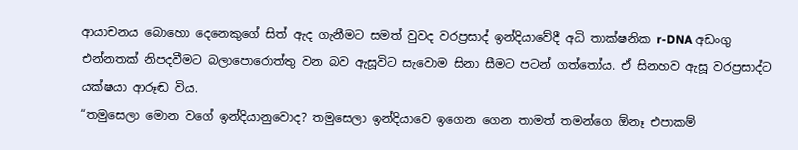ආයාචනය බොහො දෙනෙකුගේ සිත් ඇද ගැනීමට සමත් වුවද වරප්‍රසාද් ඉන්දියාවේදී අධි තාක්ෂනික r-DNA අඩංගු එන්නතක් නිපදවීමට බලාපොරොත්තු වන බව ඇසූවිට සැවොම සිනා සීමට පටන් ගත්තෝය. ඒ සිනහව ඇසූ වරප්‍රසාද්ට යක්ෂයා ආරූඬ විය.
“තමුසෙලා මොන වගේ ඉන්දියානුවොද? තමුසෙලා ඉන්දියාවෙ ඉගෙන ගෙන තාමත් තමන්ගෙ ඕනෑ එපාකම්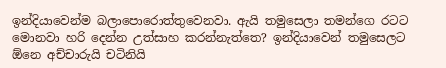ඉන්දියාවෙන්ම බලාපොරොත්තුවෙනවා. ඇයි තමුසෙලා තමන්ගෙ රටට මොනවා හරි දෙන්න උත්සාහ කරන්නැත්තෙ? ඉන්දියාවෙන් තමුසෙලට ඕනෙ අච්චාරුයි චටිනියි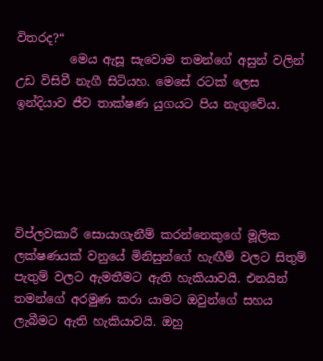විතරද?“
         මෙය ඇසූ සැවොම තමන්ගේ අසුන් වලින් උඩ විසිවී නැගී සිටියහ. මෙසේ රටක් ලෙස ඉන්දියාව ජීව තාක්ෂණ යුගයට පිය නැගුවේය.





විප්ලවකාරී සොයාගැනීම් කරන්නෙකුගේ මූලික ලක්ෂණයක් වනුයේ මිනිසුන්ගේ හැඟීම් වලට සිතුම් පැතුම් වලට ඇමතීමට ඇති හැකියාවයි. එනයින් තමන්ගේ අරමුණ කරා යාමට ඔවුන්ගේ සහය ලැබීමට ඇති හැකියාවයි. ඔහු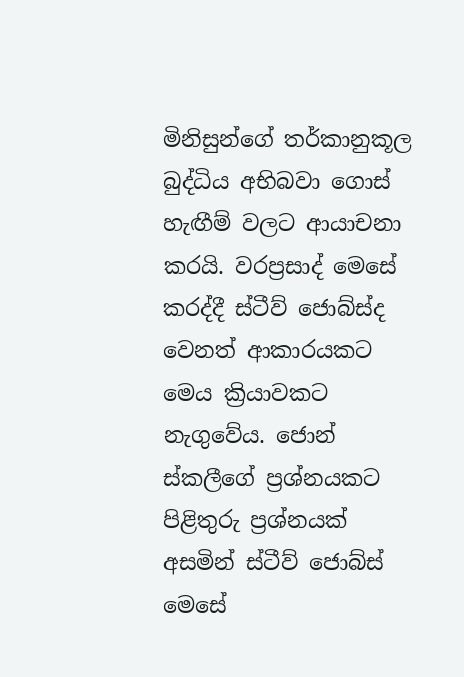මිනිසුන්ගේ තර්කානුකූල බුද්ධිය අභිබවා ගොස් හැඟීම් වලට ආයාචනා කරයි. වරප්‍රසාද් මෙසේ කරද්දී ස්ටීව් ජොබ්ස්ද වෙනත් ආකාරයකට මෙය ක්‍රියාවකට නැගුවේය. ජොන් ස්කලීගේ ප්‍රශ්නයකට පිළිතුරු ප්‍රශ්නයක් අසමින් ස්ටීව් ජොබ්ස් මෙසේ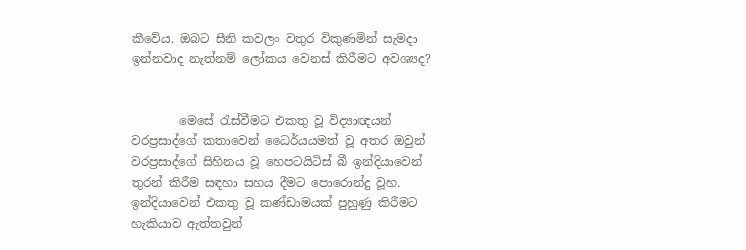කීවේය. ඔබට සීනි කවලං වතුර විකුණමින් සැමදා ඉන්නවාද නැත්නම් ලෝකය වෙනස් කිරීමට අවශ්‍යද?


        මෙසේ රැස්වීමට එකතු වූ විද්‍යාඥයන් වරප්‍රසාද්ගේ කතාවෙන් ධෛර්යයමත් වූ අතර ඔවුන් වරප්‍රසාද්ගේ සිහිනය වූ හෙපටයිටිස් බී ඉන්දියාවෙන් තුරන් කිරීම සඳහා සහය දීමට පොරොන්දු වූහ.  ඉන්දියාවෙන් එකතු වූ කණ්ඩාමයක් පුහුණු කිරීමට හැකියාව ඇත්තවුන්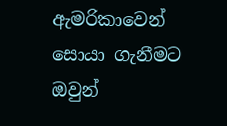ඇමරිකාවෙන් සොයා ගැනීමට ඔවුන්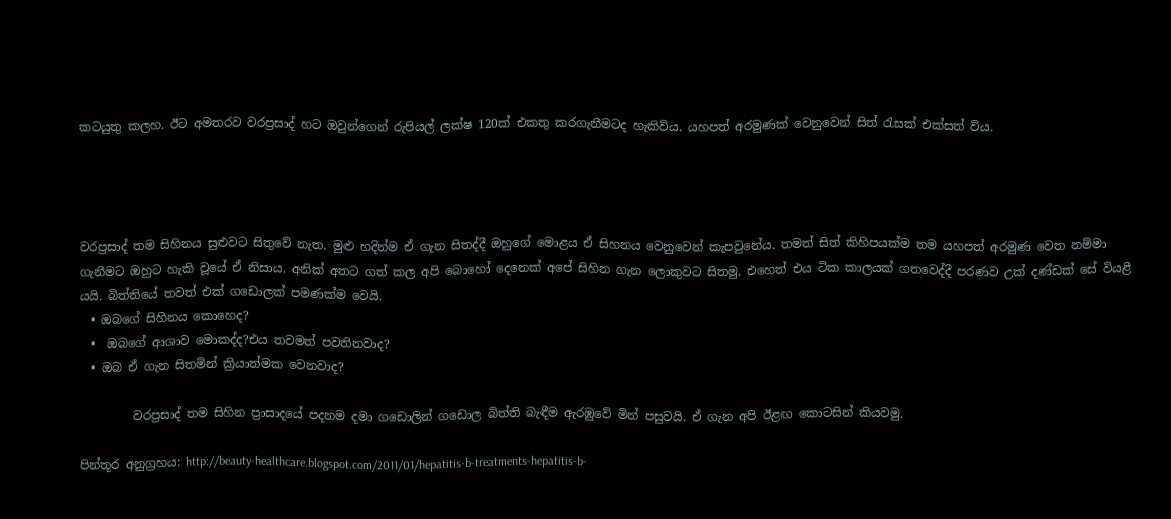කටයුතු කලහ. ඊට අමතරව වරප්‍රසාද් හට ඔවුන්ගෙන් රුපියල් ලක්ෂ 120ක් එකතු කරගැනීමටද හැකිවිය. යහපත් අරමුණක් වෙනුවෙන් සිත් රැසක් එක්සත් විය.




වරප්‍රසාද් තම සිහිනය සුළුවට සිතුවේ නැත. මුළු හදින්ම ඒ ගැන සිතද්දී ඔහුගේ මොළය ඒ සිහනය වෙනුවෙන් කැපවුනේය. තමත් සිත් කිහිපයක්ම තම යහපත් අරමුණ වෙත නම්මා ගැනීමට ඔහුට හැකි වූයේ ඒ නිසාය. අනික් අතට ගත් කල අපි බොහෝ දෙනෙක් අපේ සිහින ගැන ලොකුවට සිතමු. එහෙත් එය ටික කාලයක් ගතවෙද්දී පරණව උක් දණ්ඩක් සේ වියළී යයි. බිත්තියේ තවත් එක් ගඩොලක් පමණක්ම වෙයි.
  • ඔබගේ සිහිනය කොහෙද?
  •  ඔබගේ ආශාව මොකද්ද?එය තවමත් පවතිනවාද?
  • ඔබ ඒ ගැන සිතමින් ක්‍රියාත්මක වෙනවාද?

         වරප්‍රසාද් තම සිහින ප්‍රාසාදයේ පදනම දමා ගඩොලින් ගඩොල බිත්ති බැඳීම ඇරඹුවේ මින් පසුවයි. ඒ ගැන අපි ඊළඟ කොටසින් කියවමු.

පින්තූර අනුග්‍රහය: http://beauty-healthcare.blogspot.com/2011/01/hepatitis-b-treatments-hepatitis-b-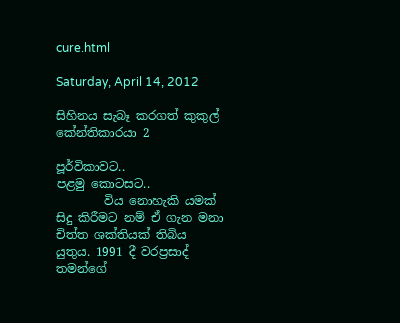cure.html

Saturday, April 14, 2012

සිහිනය සැබෑ කරගත් කුකුල් කේන්තිකාරයා 2

පූර්විකාවට..
පළමු කොටසට..
        විය නොහැකි යමක් සිදු කිරීමට නම් ඒ ගැන මනා චිත්ත ශක්තියක් තිබිය යුතුය. 1991 දී වරප්‍රසාද් තමන්ගේ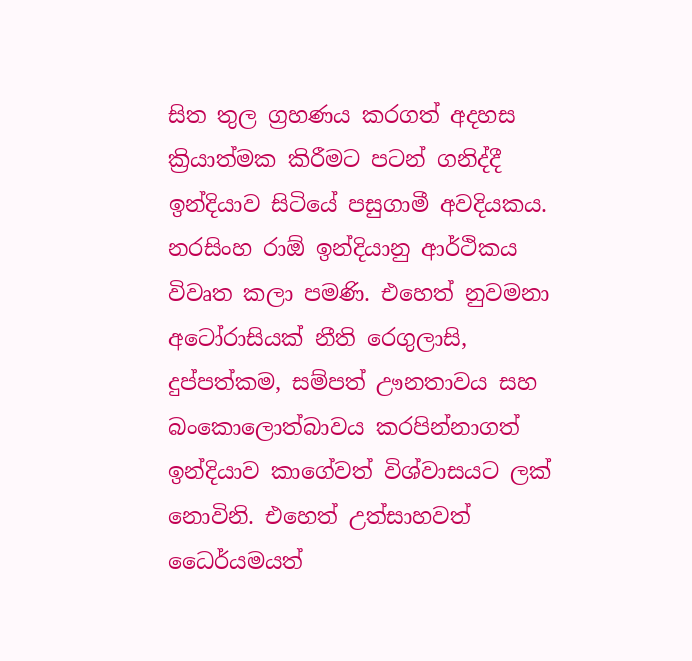සිත තුල ග්‍රහණය කරගත් අදහස ක්‍රියාත්මක කිරීමට පටන් ගනිද්දී ඉන්දියාව සිටියේ පසුගාමී අවදියකය. නරසිංහ රාඕ ඉන්දියානු ආර්ථිකය විවෘත කලා පමණි. එහෙත් නුවමනා අටෝරාසියක් නීති රෙගුලාසි, දුප්පත්කම, සම්පත් ඌනතාවය සහ බංකොලොත්බාවය කරපින්නාගත් ඉන්දියාව කාගේවත් විශ්වාසයට ලක් නොවිනි. එහෙත් උත්සාහවත් ධෛර්යමයත්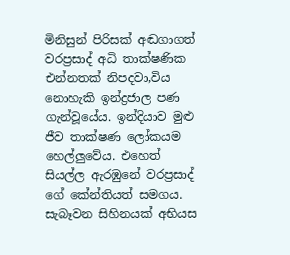මිනිසුන් පිරිසක් අඬගාගත් වරප්‍රසාද් අධි තාක්ෂණික එන්නතක් නිපදවා,විය නොහැකි ඉන්ද්‍රජාල පණ ගැන්වූයේය. ඉන්දියාව මුළු ජීව තාක්ෂණ ලෝකයම හෙල්ලුවේය. එහෙත් සියල්ල ඇරඹුනේ වරප්‍රසාද් ගේ කේන්තියත් සමගය.
සැබෑවන සිහිනයක් අභියස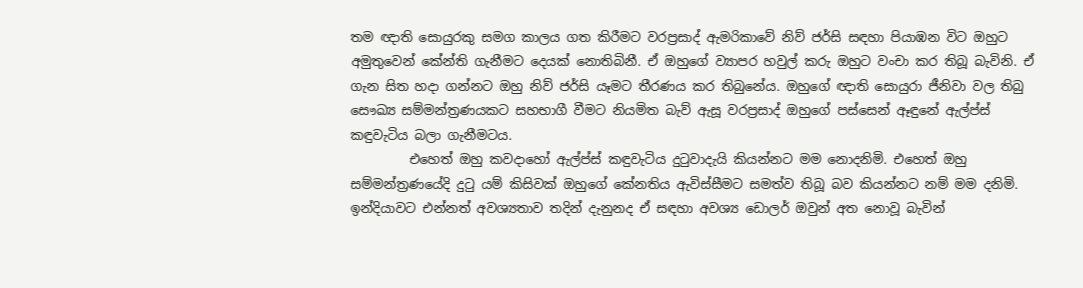තම ඥාති සොයුරකු සමග කාලය ගත කිරීමට වරප්‍රසාද් ඇමරිකාවේ නිව් ජර්සි සඳහා පියාඹන විට ඔහුට අමුතුවෙන් කේන්ති ගැනීමට දෙයක් නොතිබිනී. ඒ ඔහුගේ ව්‍යාපර හවුල් කරු ඔහුට වංචා කර තිබූ බැවිනි. ඒ ගැන සිත හදා ගන්නට ඔහු නිව් ජර්සි යෑමට තීරණය කර තිබුනේය. ඔහුගේ ඥාති සොයුරා ජීනිවා වල තිබු සෞඛ්‍ය සම්මන්ත්‍රණයකට සහභාගී වීමට නියමිත බැව් ඇසූ වරප්‍රසාද් ඔහුගේ පස්සෙන් ඈඳුනේ ඇල්ප්ස් කඳුවැටිය බලා ගැනීමටය.
         එහෙත් ඔහු කවදාහෝ ඇල්ප්ස් කඳුවැටිය දුටුවාදැයි කියන්නට මම නොදනිමි. එහෙත් ඔහු සම්මන්ත්‍රණයේදි දුටු යම් කිසිවක් ඔහුගේ කේනතිය ඇවිස්සීමට සමත්ව තිබූ බව කියන්නට නම් මම දනිමි. ඉන්දියාවට එන්නත් අවශ්‍යතාව තදින් දැනුනද ඒ සඳහා අවශ්‍ය ඩොලර් ඔවුන් අත නොවූ බැවින්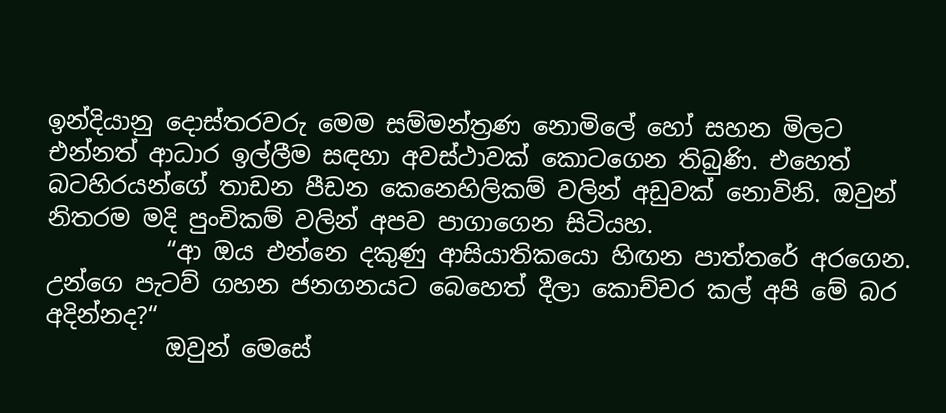ඉන්දියානු දොස්තරවරු මෙම සම්මන්ත්‍රණ නොමිලේ හෝ සහන මිලට එන්නත් ආධාර ඉල්ලීම සඳහා අවස්ථාවක් කොටගෙන තිබුණි. එහෙත් බටහිරයන්ගේ තාඩන පීඩන කෙනෙහිලිකම් වලින් අඩුවක් නොවිනි. ඔවුන් නිතරම මදි පුංචිකම් වලින් අපව පාගාගෙන සිටියහ.
          “ආ ඔය එන්නෙ දකුණු ආසියාතිකයො හිඟන පාත්තරේ අරගෙන. උන්ගෙ පැටව් ගහන ජනගනයට බෙහෙත් දීලා කොච්චර කල් අපි මේ බර අදින්නද?“
          ඔවුන් මෙසේ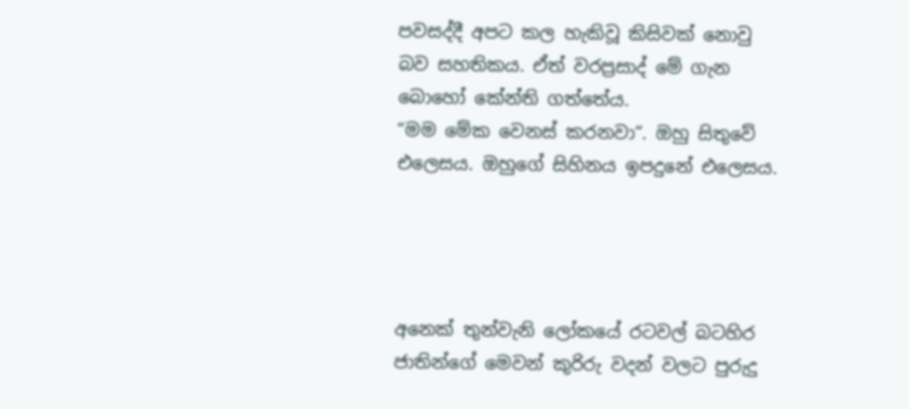පවසද්දී අපට කල හැකිවූ කිසිවක් නොවු බව සහතිකය. ඒත් වරප්‍රසාද් මේ ගැන බොහෝ කේන්ති ගත්තේය.
“මම මේක වෙනස් කරනවා“. ඔහු සිතුවේ එලෙසය. ඔහුගේ සිහිනය ඉපදුනේ එලෙසය.




අනෙක් තුන්වැනි ලෝකයේ රටවල් බටහිර ජාතින්ගේ මෙවන් කුරිරු වදන් වලට පුරුදු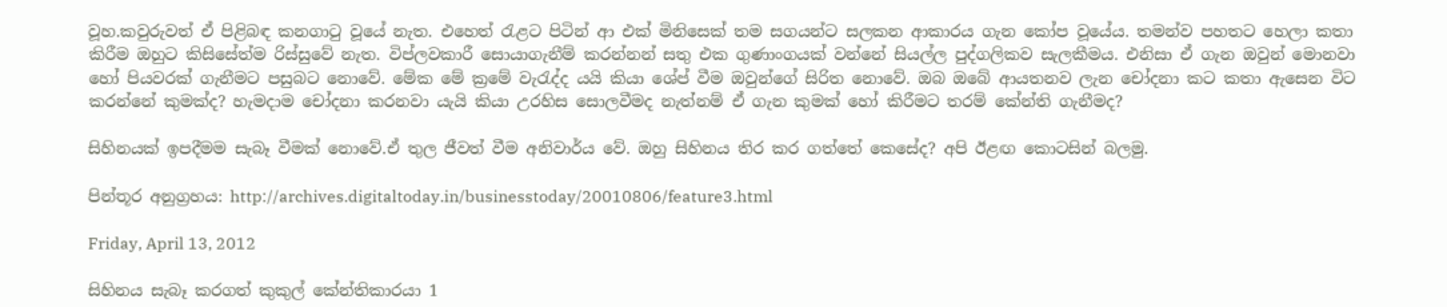වූහ.කවුරුවත් ඒ පිළිබඳ කනගාටු වූයේ නැත. එහෙත් රැළට පිටින් ආ එක් මිනිසෙක් තම සගයන්ට සලකන ආකාරය ගැන කෝප වූයේය. තමන්ව පහතට හෙලා කතා කිරීම ඔහුට කිසිසේත්ම රිස්සුවේ නැත. විප්ලවකාරී සොයාගැනීම් කරන්නන් සතු එක ගුණාංගයක් වන්නේ සියල්ල පුද්ගලිකව සැලකීමය. එනිසා ඒ ගැන ඔවුන් මොනවා හෝ පියවරක් ගැනීමට පසුබට නොවේ. මේක මේ ක්‍රමේ වැරැද්ද යයි කියා ශේප් වීම ඔවුන්ගේ සිරිත නොවේ. ඔබ ඔබේ ආයතනව ලැන චෝදනා කට කතා ඇසෙන විට කරන්නේ කුමක්ද? හැමදාම චෝදනා කරනවා යැයි කියා උරහිස සොලවීමද නැත්නම් ඒ ගැන කුමක් හෝ කිරීමට තරම් කේන්ති ගැනීමද?

සිහිනයක් ඉපදීමම සැබෑ වීමක් නොවේ.ඒ තුල ජීවත් වීම අනිවාර්ය වේ. ඔහු සිහිනය තිර කර ගත්තේ කෙසේද? අපි ඊළඟ කොටසින් බලමු.

පින්තූර අනුග්‍රහය: http://archives.digitaltoday.in/businesstoday/20010806/feature3.html

Friday, April 13, 2012

සිහිනය සැබෑ කරගත් කුකුල් කේන්තිකාරයා 1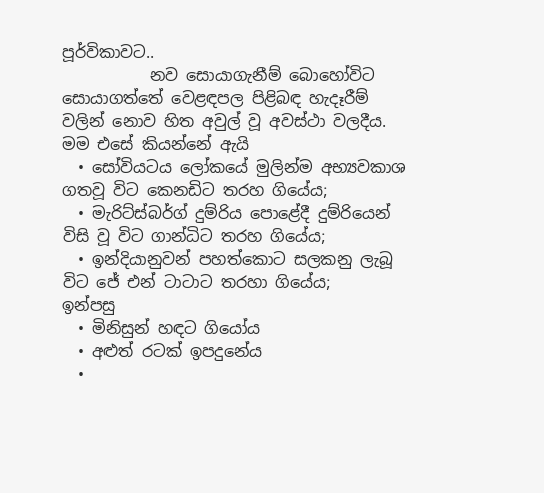පූර්විකාවට..
           නව සොයාගැනීම් බොහෝවිට සොයාගත්තේ වෙළඳපල පිළිබඳ හැදෑරීම් වලින් නොව හිත අවුල් වූ අවස්ථා වලදීය. මම එසේ කියන්නේ ඇයි
  • සෝවියටය ලෝකයේ මුලින්ම අභ්‍යවකාශ ගතවූ විට කෙනඩිට තරහ ගියේය;
  • මැරිට්ස්බර්ග් දුම්රිය පොළේදී දුම්රියෙන් විසි වූ විට ගාන්ධිට තරහ ගියේය;
  • ඉන්දියානුවන් පහත්කොට සලකනු ලැබූ විට ජේ එන් ටාටාට තරහා ගියේය;
ඉන්පසු
  • මිනිසුන් හඳට ගියෝය
  • අළුත් රටක් ඉපදුනේය
  •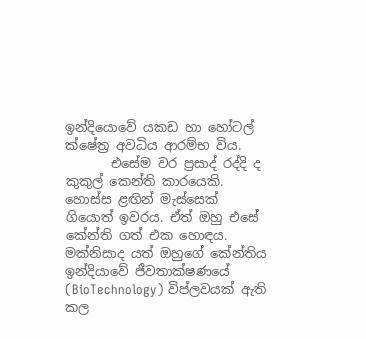ඉන්දියොවේ යකඩ හා හෝටල් ක්ෂේත්‍ර අවධිය ආරම්භ විය.
       එසේම වර ප්‍රසාද් රද්දි ද කුකුල් කෙන්ති කාරයෙකි. හොස්ස ළඟින් මැස්සෙක් ගියොත් ඉවරය. ඒත් ඔහු එසේ කේන්ති ගත් එක හොඳය. මක්නිසාද යත් ඔහුගේ කේන්තිය ඉන්දියාවේ ජීවතාක්ෂණයේ (BioTechnology) විප්ලවයක් ඇති කල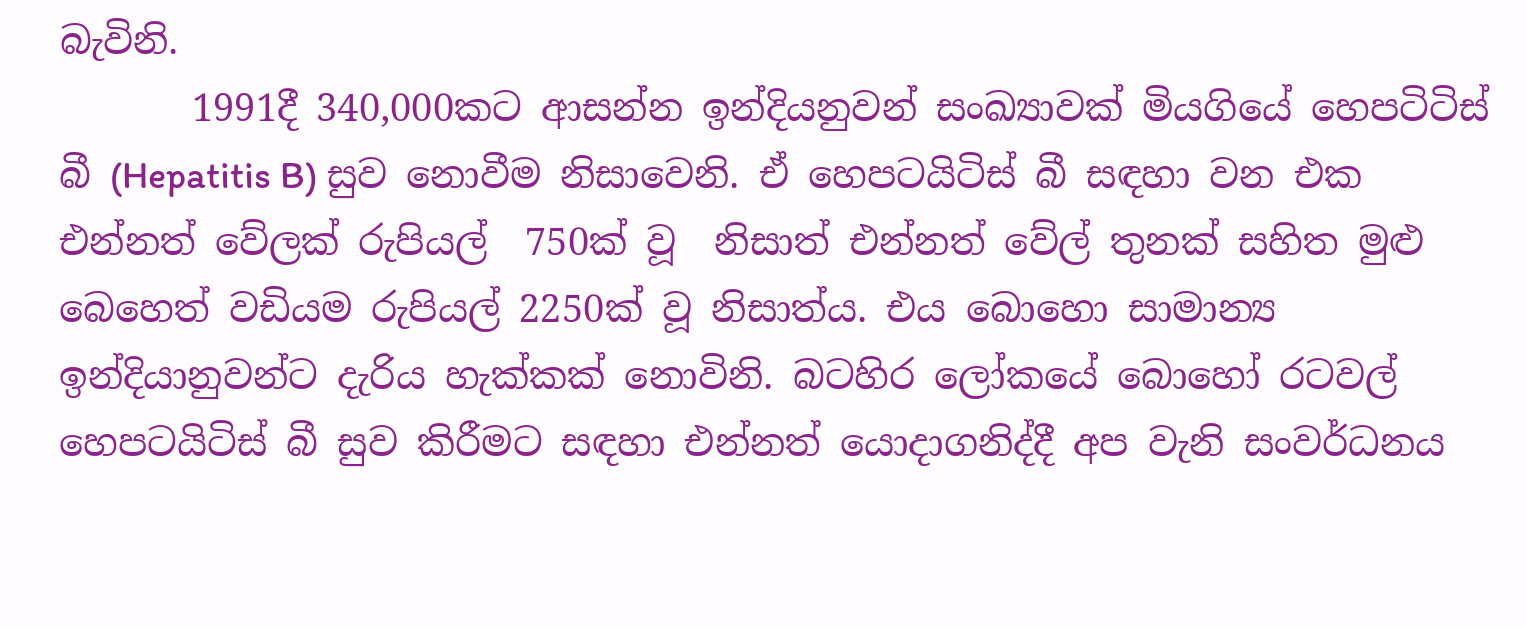බැවිනි.
       1991දී 340,000කට ආසන්න ඉන්දියනුවන් සංඛ්‍යාවක් මියගියේ හෙපටිටිස් බී (Hepatitis B) සුව නොවීම නිසාවෙනි. ඒ හෙපටයිටිස් බී සඳහා වන එක එන්නත් වේලක් රුපියල්  750ක් වූ  නිසාත් එන්නත් වේල් තුනක් සහිත මුළු බෙහෙත් වඩියම රුපියල් 2250ක් වූ නිසාත්ය. එය බොහො සාමාන්‍ය ඉන්දියානුවන්ට දැරිය හැක්කක් නොවිනි. බටහිර ලෝකයේ බොහෝ රටවල් හෙපටයිටිස් බී සුව කිරීමට සඳහා එන්නත් යොදාගනිද්දී අප වැනි සංවර්ධනය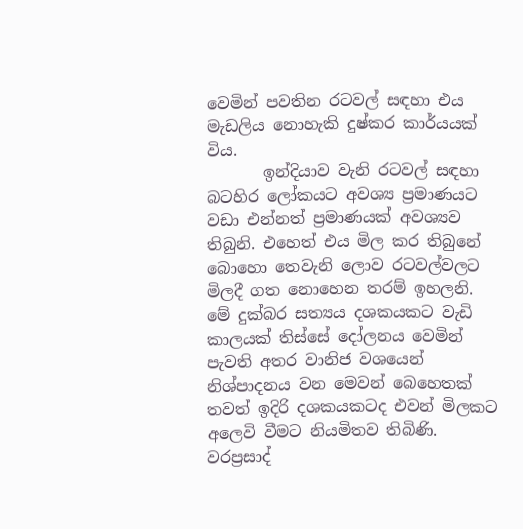වෙමින් පවතින රටවල් සඳහා එය මැඩලිය නොහැකි දුෂ්කර කාර්යයක් විය.
       ඉන්දියාව වැනි රටවල් සඳහා බටහිර ලෝකයට අවශ්‍ය ප්‍රමාණයට වඩා එන්නත් ප්‍රමාණයක් අවශ්‍යව තිබුනි. එහෙත් එය මිල කර තිබුනේ බොහො තෙවැනි ලොව රටවල්වලට මිලදී ගත නොහෙන තරම් ඉහලනි. මේ දුක්බර සත්‍යය දශකයකට වැඩි කාලයක් තිස්සේ දෝලනය වෙමින් පැවති අතර වානිජ වශයෙන් නිශ්පාදනය වන මෙවන් බෙහෙතක් තවත් ඉදිරි දශකයකටද එවන් මිලකට අලෙවි වීමට නියමිතව තිබිණි.
වරප්‍රසාද්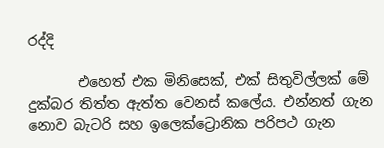රද්දි

       එහෙත් එක මිනිසෙක්, එක් සිතුවිල්ලක් මේ දුක්බර තිත්ත ඇත්ත වෙනස් කලේය. එන්නත් ගැන නොව බැටරි සහ ඉලෙක්ට්‍රොනික පරිපථ ගැන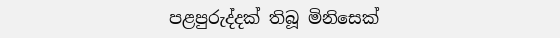පළපුරුද්දක් තිබූ මිනිසෙක්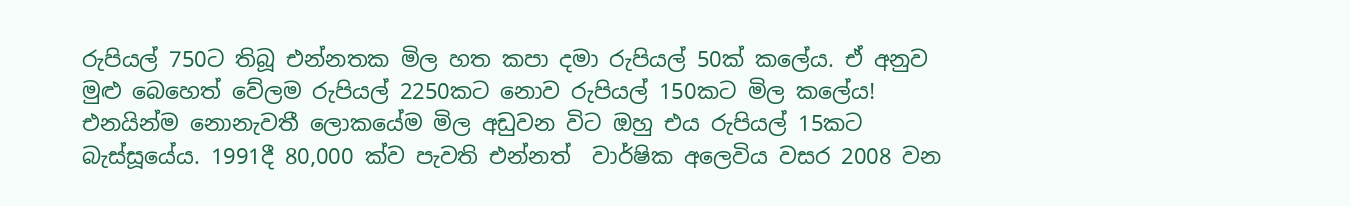රුපියල් 750ට තිබූ එන්නතක මිල හත කපා දමා රුපියල් 50ක් කලේය. ඒ අනුව මුළු බෙහෙත් වේලම රුපියල් 2250කට නොව රුපියල් 150කට මිල කලේය! එනයින්ම නොනැවතී ලොකයේම මිල අඩුවන විට ඔහු එය රුපියල් 15කට බැස්සූයේය. 1991දී 80,000 ක්ව පැවති එන්නත්  වාර්ෂික අලෙවිය වසර 2008 වන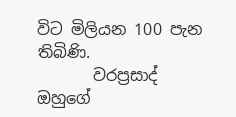විට මිලියන 100 පැන තිබිණි.
       වරප්‍රසාද් ඔහුගේ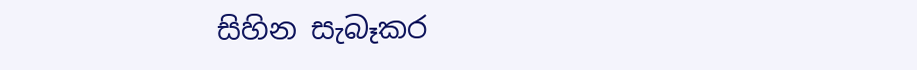සිහින සැබෑකර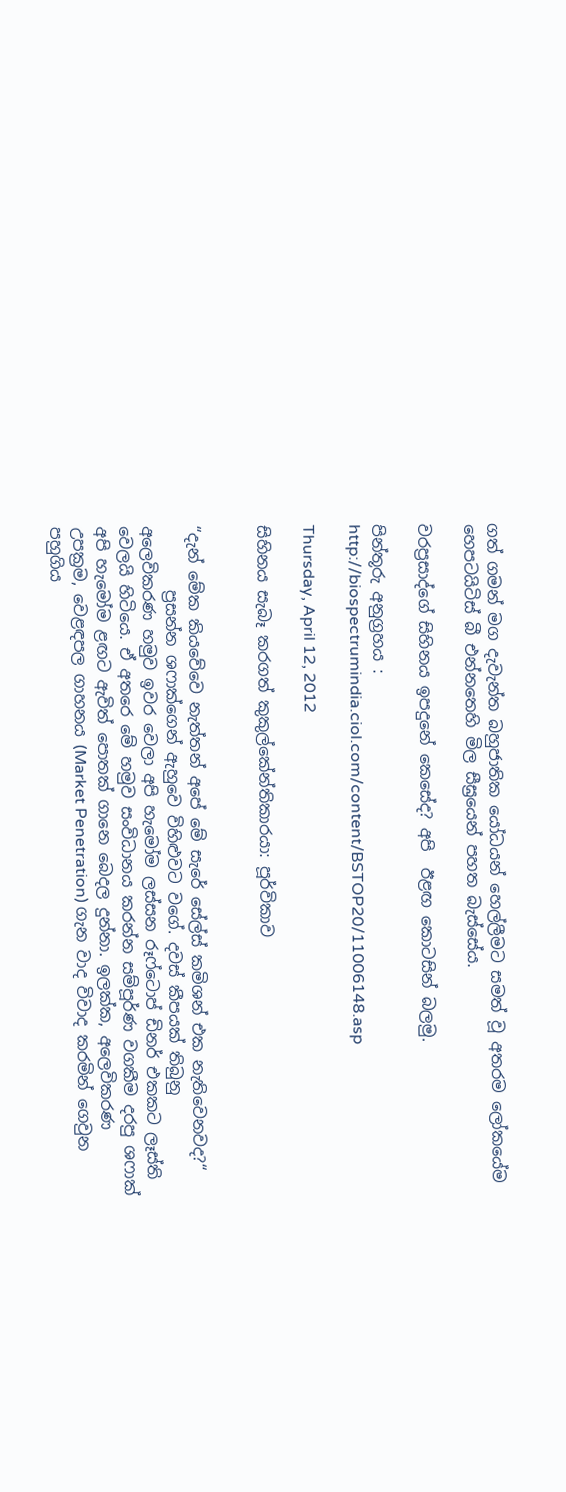ගත් ගමන් මග දැවැන්ත බහුජාතික යෝධයන් හෙල්ලීමට සමත් වූ අතරම ලෝකයේම හෙපටයිටිස් බී එන්නතෙහි මිල සීඝ්‍රයෙන් පහත බැස්සේය.

වරප්‍රසාද්ගේ සිහිනය ඉපදුනේ කෙසේද? අපි  ඊළඟ කොටසින් බලමු.

පින්තූරු අනුග්‍රහය : http://biospectrumindia.ciol.com/content/BSTOP20/11006148.asp

Thursday, April 12, 2012

සිහිනය සැබෑ කරගත් කුකුල්කේන්තිකාරයා: පූර්විකාව


“දැන් මේක කියවේවෙ නැත්තන් අපේ මේ සැරේ සේල්ස් කමිශන් එක නැතිවෙනවද?“
        ප්‍රසන්න ශෆාක්ගෙන් ඇහුවෙ විහිළුවට වගේ. දවස් කීපයක් තිබුනු අලෙවිකරණ හමුව ඉවර වෙලා අපි හැමෝම ලස්සන රූෆ්ටොප් ඩිනර් එකකට ලෑස්ති වෙලයි හිටියෙ. ඒ අතරෙ මේ හමුව සංවිධානය කරන්න සම්පූර්ණ වගකීම දරපු ශෆාක් අපි හැමෝම ළඟට ඇවිත් පොතක් ගානෙ බෙදල දුන්නා. ඉලක්ක, අලෙවිකරණ උපක්‍රම, වෙළඳපල ගාහනය (Market Penetration) ගැන වාද විවාද කරමින් ගෙවුන පහුගිය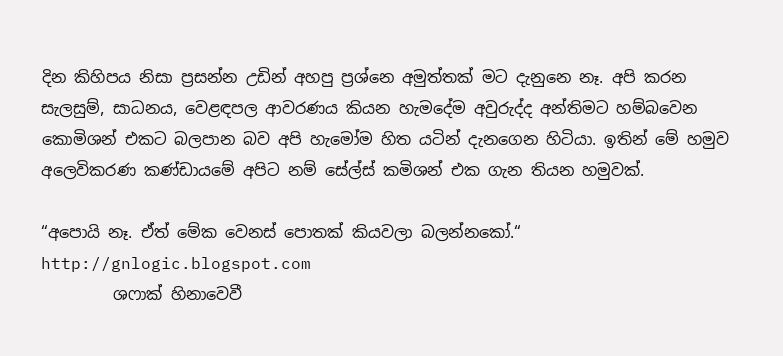දින කිහිපය නිසා ප්‍රසන්න උඩින් අහපු ප්‍රශ්නෙ අමුත්තක් මට දැනුනෙ නෑ. අපි කරන සැලසුම්, සාධනය, වෙළඳපල ආවරණය කියන හැමදේම අවුරුද්ද අන්තිමට හම්බවෙන කොමිශන් එකට බලපාන බව අපි හැමෝම හිත යටින් දැනගෙන හිටියා. ඉතින් මේ හමුව අලෙවිකරණ කණ්ඩායමේ අපිට නම් සේල්ස් කමිශන් එක ගැන තියන හමුවක්.

“අපොයි නෑ. ඒත් මේක වෙනස් පොතක් කියවලා බලන්නකෝ.“
http://gnlogic.blogspot.com
         ශෆාක් හිනාවෙවී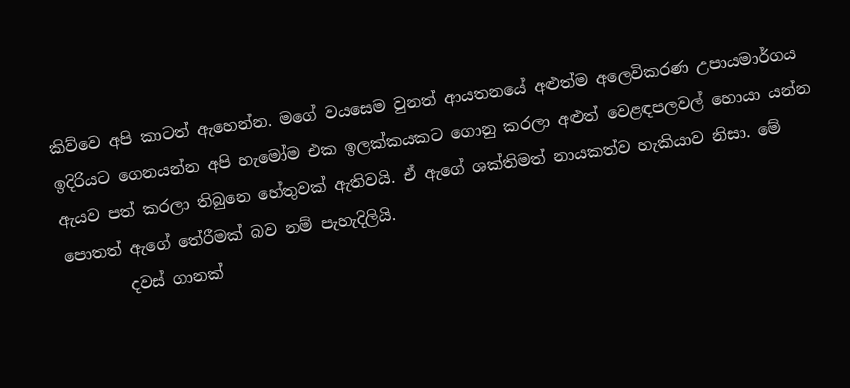කිව්වෙ අපි කාටත් ඇහෙන්න. මගේ වයසෙම වුනත් ආයතනයේ අළුත්ම අලෙවිකරණ උපායමාර්ගය ඉදිරියට ගෙනයන්න අපි හැමෝම එක ඉලක්කයකට ගොනු කරලා අළුත් වෙළඳපලවල් හොයා යන්න ඇයව පත් කරලා තිබුනෙ හේතුවක් ඇතිවයි. ඒ ඇගේ ශක්තිමත් නායකත්ව හැකියාව නිසා. මේ පොතත් ඇගේ තේරීමක් බව නම් පැහැදිලියි.
        දවස් ගානක්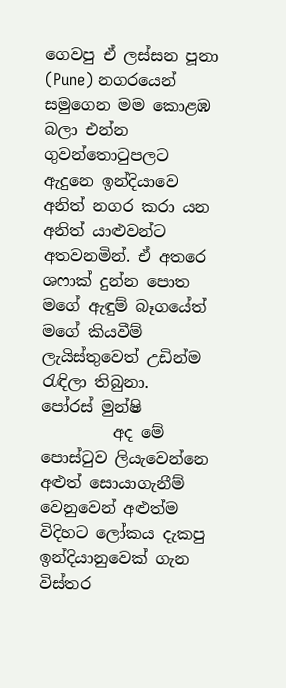ගෙවපු ඒ ලස්සන පූනා (Pune) නගරයෙන් සමුගෙන මම කොළඹ බලා එන්න ගුවන්තොටුපලට ඇදුනෙ ඉන්දියාවෙ අනිත් නගර කරා යන අනිත් යාළුවන්ට අතවනමින්. ඒ අතරෙ ශෆාක් දුන්න පොත මගේ ඇඳුම් බෑගයේත් මගේ කියවීම් ලැයිස්තුවෙත් උඩින්ම රැඳිලා තිබුනා.
පෝරස් මුන්ෂි
         අද මේ පොස්ටුව ලියැවෙන්නෙ අළුත් සොයාගැනීම් වෙනුවෙන් අළුත්ම විදිහට ලෝකය දැකපු ඉන්දියානුවෙක් ගැන විස්තර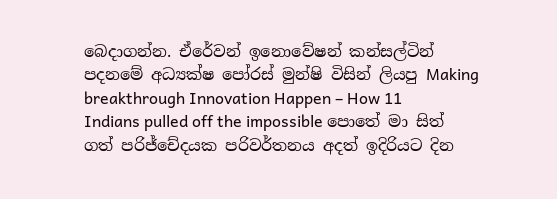බෙදාගන්න. ඒරේවන් ඉනොවේෂන් කන්සල්ටින් පදනමේ අධ්‍යක්ෂ පෝරස් මුන්ෂි විසින් ලියපු Making breakthrough Innovation Happen – How 11 Indians pulled off the impossible පොතේ මා සිත් ගත් පරිජ්චේදයක පරිවර්තනය අදත් ඉදිරියට දින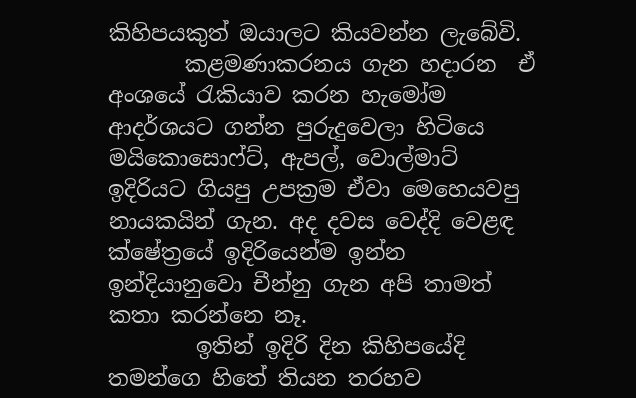කිහිපයකුත් ඔයාලට කියවන්න ලැබේවි.
       කළමණාකරනය ගැන හදාරන  ඒ අංශයේ රැකියාව කරන හැමෝම ආදර්ශයට ගන්න පුරුදුවෙලා හිටියෙ මයිකොසොෆ්ට්, ඇපල්, වොල්මාට් ඉදිරියට ගියපු උපක්‍රම ඒවා මෙහෙයවපු නායකයින් ගැන. අද දවස වෙද්දි වෙළඳ ක්ෂේත්‍රයේ ඉදිරියෙන්ම ඉන්න ඉන්දියානුවො චීන්නු ගැන අපි තාමත් කතා කරන්නෙ නෑ.
        ඉතින් ඉදිරි දින කිහිපයේදි තමන්ගෙ හිතේ තියන තරහව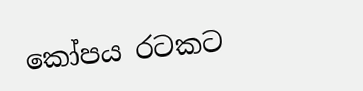කෝපය රටකට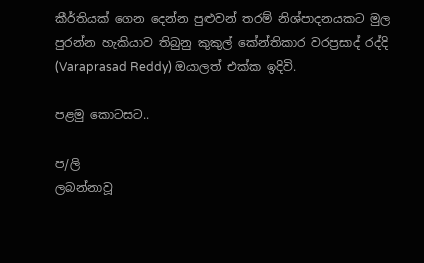කීර්තියක් ගෙන දෙන්න පුළුවන් තරම් නිශ්පාදනයකට මුල පුරන්න හැකියාව තිබුනු කුකුල් කේන්තිකාර වරප්‍රසාද් රද්දි (Varaprasad Reddy) ඔයාලත් එක්ක ඉදිවි.

පළමු කොටසට..

ප/ලි
ලබන්නාවූ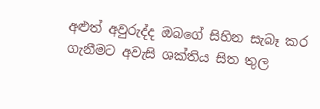අළුත් අවුරුද්ද ඔබගේ සිහින සැබෑ කර ගැනීමට අවැසි ශක්තිය සිත තුල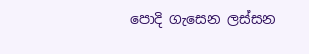පොදි ගැසෙන ලස්සන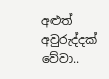අළුත් අවුරුද්දක් වේවා..